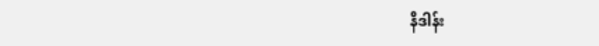နိဒါန်း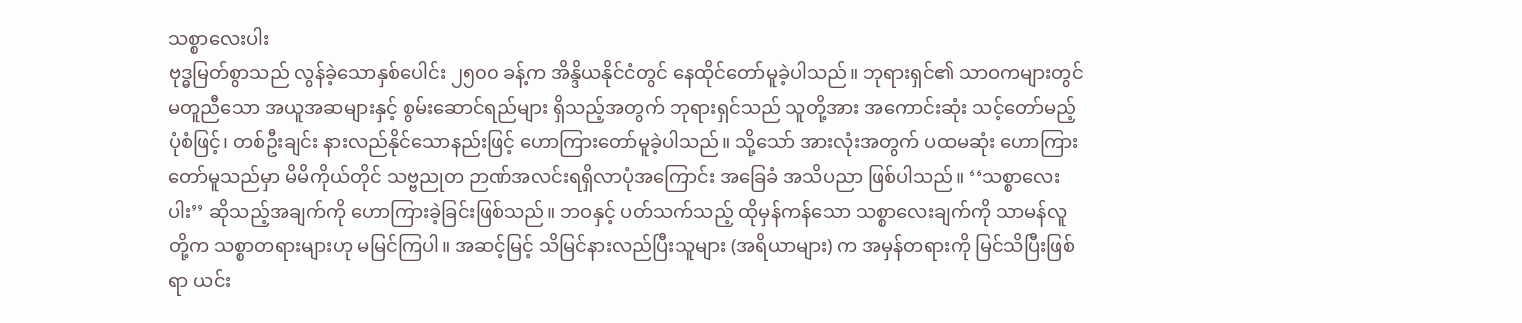သစ္စာလေးပါး
ဗုဒ္ဓမြတ်စွာသည် လွန်ခဲ့သောနှစ်ပေါင်း ၂၅၀၀ ခန့်က အိန္ဒိယနိုင်ငံတွင် နေထိုင်တော်မူခဲ့ပါသည်။ ဘုရားရှင်၏ သာဝကများတွင် မတူညီသော အယူအဆများနှင့် စွမ်းဆောင်ရည်များ ရှိသည့်အတွက် ဘုရားရှင်သည် သူတို့အား အကောင်းဆုံး သင့်တော်မည့်ပုံစံဖြင့်၊ တစ်ဦးချင်း နားလည်နိုင်သောနည်းဖြင့် ဟောကြားတော်မူခဲ့ပါသည်။ သို့သော် အားလုံးအတွက် ပထမဆုံး ဟောကြားတော်မူသည်မှာ မိမိကိုယ်တိုင် သဗ္ဗညုတ ဉာဏ်အလင်းရရှိလာပုံအကြောင်း အခြေခံ အသိပညာ ဖြစ်ပါသည်။ ‘‘သစ္စာလေးပါး’’ ဆိုသည့်အချက်ကို ဟောကြားခဲ့ခြင်းဖြစ်သည်။ ဘဝနှင့် ပတ်သက်သည့် ထိုမှန်ကန်သော သစ္စာလေးချက်ကို သာမန်လူတို့က သစ္စာတရားများဟု မမြင်ကြပါ။ အဆင့်မြင့် သိမြင်နားလည်ပြီးသူများ (အရိယာများ) က အမှန်တရားကို မြင်သိပြီးဖြစ်ရာ ယင်း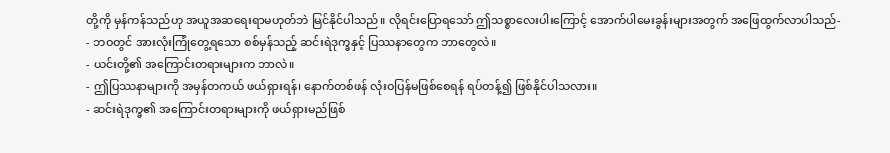တို့ကို မှန်ကန်သည်ဟု အယူအဆရေးရာမဟုတ်ဘဲ မြင်နိုင်ပါသည်။ လိုရင်းပြောရသော် ဤသစ္စာလေးပါးကြောင့် အောက်ပါမေးခွန်းများအတွက် အဖြေထွက်လာပါသည်-
- ဘဝတွင် အားလုံးကြုံတွေ့ရသော စစ်မှန်သည့် ဆင်းရဲဒုက္ခနှင့် ပြဿနာတွေက ဘာတွေလဲ။
- ယင်းတို့၏ အကြောင်းတရားများက ဘာလဲ။
- ဤပြဿနာများကို အမှန်တကယ် ဖယ်ရှားရန်၊ နောက်တစ်ဖန် လုံးဝပြန်မဖြစ်စေရန် ရပ်တန့်၍ ဖြစ်နိုင်ပါသလား။
- ဆင်းရဲဒုက္ခ၏ အကြောင်းတရားများကို ဖယ်ရှားမည်ဖြစ်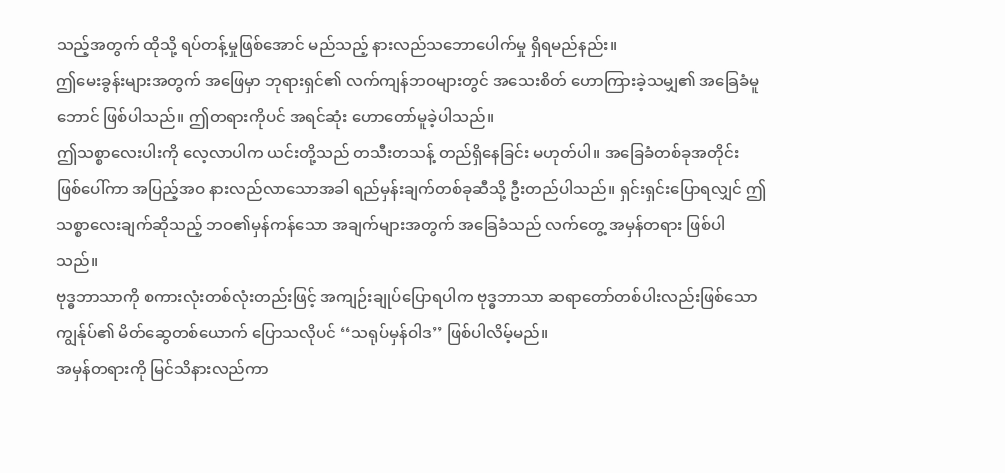သည့်အတွက် ထိုသို့ ရပ်တန့်မှုဖြစ်အောင် မည်သည့် နားလည်သဘောပေါက်မှု ရှိရမည်နည်း။
ဤမေးခွန်းများအတွက် အဖြေမှာ ဘုရားရှင်၏ လက်ကျန်ဘဝများတွင် အသေးစိတ် ဟောကြားခဲ့သမျှ၏ အခြေခံမူဘောင် ဖြစ်ပါသည်။ ဤတရားကိုပင် အရင်ဆုံး ဟောတော်မူခဲ့ပါသည်။
ဤသစ္စာလေးပါးကို လေ့လာပါက ယင်းတို့သည် တသီးတသန့် တည်ရှိနေခြင်း မဟုတ်ပါ။ အခြေခံတစ်ခုအတိုင်း ဖြစ်ပေါ်ကာ အပြည့်အဝ နားလည်လာသောအခါ ရည်မှန်းချက်တစ်ခုဆီသို့ ဦးတည်ပါသည်။ ရှင်းရှင်းပြောရလျှင် ဤသစ္စာလေးချက်ဆိုသည့် ဘဝ၏မှန်ကန်သော အချက်များအတွက် အခြေခံသည် လက်တွေ့ အမှန်တရား ဖြစ်ပါသည်။
ဗုဒ္ဓဘာသာကို စကားလုံးတစ်လုံးတည်းဖြင့် အကျဉ်းချုပ်ပြောရပါက ဗုဒ္ဓဘာသာ ဆရာတော်တစ်ပါးလည်းဖြစ်သော ကျွန်ုပ်၏ မိတ်ဆွေတစ်ယောက် ပြောသလိုပင် ‘‘သရုပ်မှန်ဝါဒ’’ ဖြစ်ပါလိမ့်မည်။
အမှန်တရားကို မြင်သိနားလည်ကာ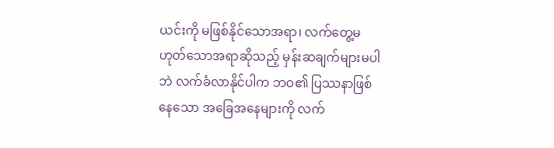ယင်းကို မဖြစ်နိုင်သောအရာ၊ လက်တွေ့မဟုတ်သောအရာဆိုသည့် မှန်းဆချက်များမပါဘဲ လက်ခံလာနိုင်ပါက ဘဝ၏ ပြဿနာဖြစ်နေသော အခြေအနေများကို လက်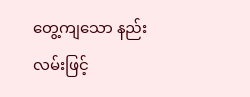တွေ့ကျသော နည်းလမ်းဖြင့်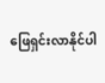ဖြေရှင်းလာနိုင်ပါ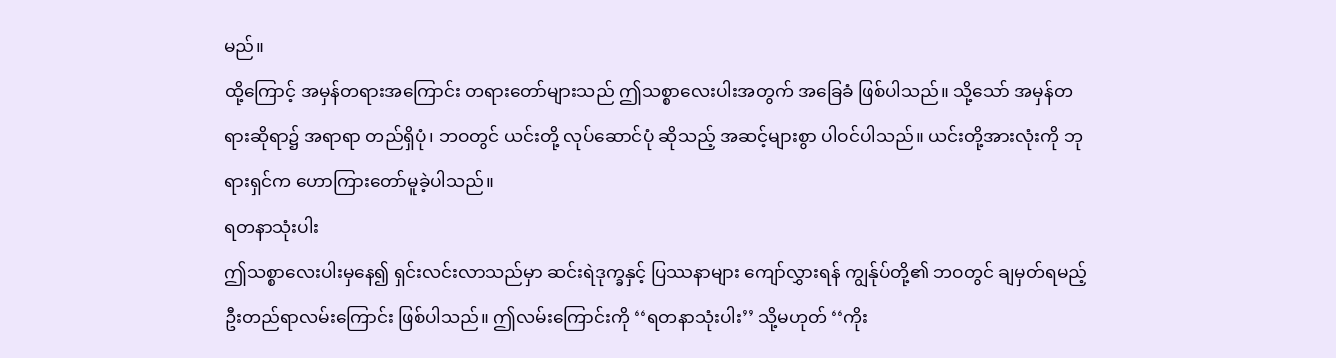မည်။
ထို့ကြောင့် အမှန်တရားအကြောင်း တရားတော်များသည် ဤသစ္စာလေးပါးအတွက် အခြေခံ ဖြစ်ပါသည်။ သို့သော် အမှန်တရားဆိုရာ၌ အရာရာ တည်ရှိပုံ၊ ဘဝတွင် ယင်းတို့ လုပ်ဆောင်ပုံ ဆိုသည့် အဆင့်များစွာ ပါဝင်ပါသည်။ ယင်းတို့အားလုံးကို ဘုရားရှင်က ဟောကြားတော်မူခဲ့ပါသည်။
ရတနာသုံးပါး
ဤသစ္စာလေးပါးမှနေ၍ ရှင်းလင်းလာသည်မှာ ဆင်းရဲဒုက္ခနှင့် ပြဿနာများ ကျော်လွှားရန် ကျွန်ုပ်တို့၏ ဘဝတွင် ချမှတ်ရမည့် ဦးတည်ရာလမ်းကြောင်း ဖြစ်ပါသည်။ ဤလမ်းကြောင်းကို ‘‘ရတနာသုံးပါး’’ သို့မဟုတ် ‘‘ကိုး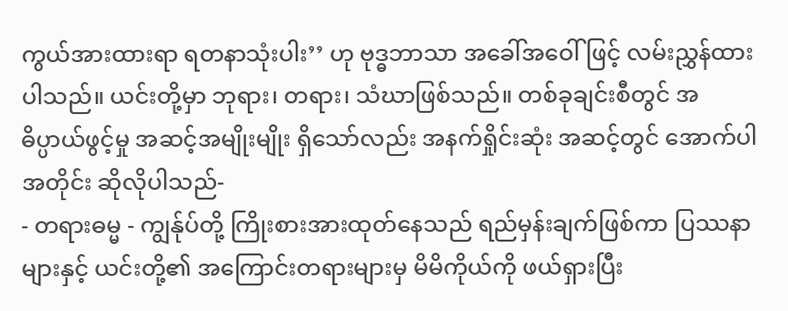ကွယ်အားထားရာ ရတနာသုံးပါး’’ ဟု ဗုဒ္ဓဘာသာ အခေါ်အဝေါ်ဖြင့် လမ်းညွှန်ထားပါသည်။ ယင်းတို့မှာ ဘုရား၊ တရား၊ သံဃာဖြစ်သည်။ တစ်ခုချင်းစီတွင် အဓိပ္ပာယ်ဖွင့်မှု အဆင့်အမျိုးမျိုး ရှိသော်လည်း အနက်ရှိုင်းဆုံး အဆင့်တွင် အောက်ပါအတိုင်း ဆိုလိုပါသည်-
- တရားဓမ္မ - ကျွန်ုပ်တို့ ကြိုးစားအားထုတ်နေသည် ရည်မှန်းချက်ဖြစ်ကာ ပြဿနာများနှင့် ယင်းတို့၏ အကြောင်းတရားများမှ မိမိကိုယ်ကို ဖယ်ရှားပြီး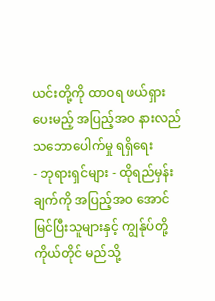ယင်းတို့ကို ထာဝရ ဖယ်ရှားပေးမည့် အပြည့်အဝ နားလည်သဘောပေါက်မှု ရရှိရေး
- ဘုရားရှင်များ - ထိုရည်မှန်းချက်ကို အပြည့်အဝ အောင်မြင်ပြီးသူများနှင့် ကျွန်ုပ်တို့ကိုယ်တိုင် မည်သို့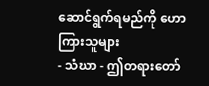ဆောင်ရွက်ရမည်ကို ဟောကြားသူများ
- သံဃာ - ဤတရားတော်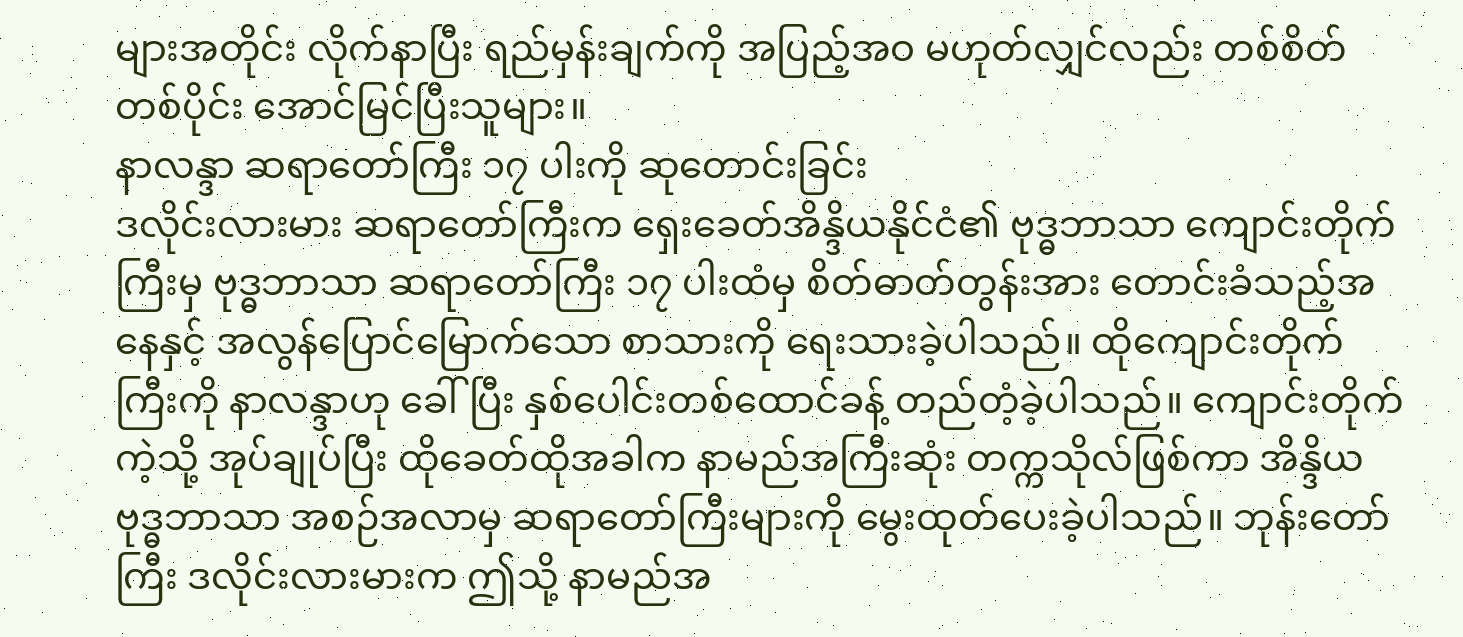များအတိုင်း လိုက်နာပြီး ရည်မှန်းချက်ကို အပြည့်အဝ မဟုတ်လျှင်လည်း တစ်စိတ်တစ်ပိုင်း အောင်မြင်ပြီးသူများ။
နာလန္ဒာ ဆရာတော်ကြီး ၁၇ ပါးကို ဆုတောင်းခြင်း
ဒလိုင်းလားမား ဆရာတော်ကြီးက ရှေးခေတ်အိန္ဒိယနိုင်ငံ၏ ဗုဒ္ဓဘာသာ ကျောင်းတိုက်ကြီးမှ ဗုဒ္ဓဘာသာ ဆရာတော်ကြီး ၁၇ ပါးထံမှ စိတ်ဓာတ်တွန်းအား တောင်းခံသည့်အနေနှင့် အလွန်ပြောင်မြောက်သော စာသားကို ရေးသားခဲ့ပါသည်။ ထိုကျောင်းတိုက်ကြီးကို နာလန္ဒာဟု ခေါ်ပြီး နှစ်ပေါင်းတစ်ထောင်ခန့် တည်တံ့ခဲ့ပါသည်။ ကျောင်းတိုက်ကဲ့သို့ အုပ်ချုပ်ပြီး ထိုခေတ်ထိုအခါက နာမည်အကြီးဆုံး တက္ကသိုလ်ဖြစ်ကာ အိန္ဒိယ ဗုဒ္ဓဘာသာ အစဉ်အလာမှ ဆရာတော်ကြီးများကို မွေးထုတ်ပေးခဲ့ပါသည်။ ဘုန်းတော်ကြီး ဒလိုင်းလားမားက ဤသို့ နာမည်အ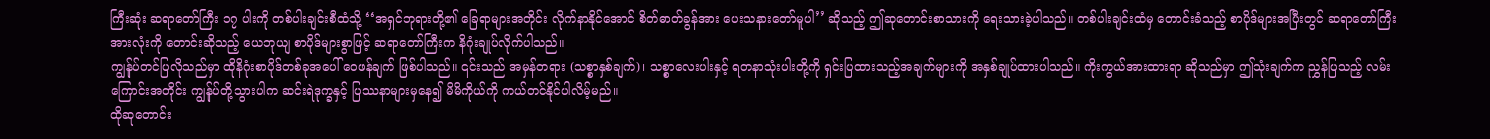ကြီးဆုံး ဆရာတော်ကြီး ၁၇ ပါးကို တစ်ပါးချင်းစီထံသို့ ‘‘အရှင်ဘုရားတို့၏ ခြေရာများအတိုင်း လိုက်နာနိုင်အောင် စိတ်ဓာတ်ခွန်အား ပေးသနားတော်မူပါ’’ ဆိုသည့် ဤဆုတောင်းစာသားကို ရေးသားခဲ့ပါသည်။ တစ်ပါးချင်းထံမှ တောင်းခံသည့် စာပိုဒ်များအပြီးတွင် ဆရာတော်ကြီးအားလုံးကို တောင်းဆိုသည့် ယေဘုယျ စာပိုဒ်များစွာဖြင့် ဆရာတော်ကြီးက နိဂုံးချုပ်လိုက်ပါသည်။
ကျွန်ုပ်တင်ပြလိုသည်မှာ ထိုနိဂုံးစာပိုဒ်တစ်ခုအပေါ် ဝေဖန်ချက် ဖြစ်ပါသည်။ ၎င်းသည် အမှန်တရား (သစ္စာနှစ်ချက်)၊ သစ္စာလေးပါးနှင့် ရတနာသုံးပါးတို့ကို ရှင်းပြထားသည့်အချက်များကို အနှစ်ချုပ်ထားပါသည်။ ကိုးကွယ်အားထားရာ ဆိုသည်မှာ ဤသုံးချက်က ညွှန်ပြသည့် လမ်းကြောင်းအတိုင်း ကျွန်ုပ်တို့သွားပါက ဆင်းရဲဒုက္ခနှင့် ပြဿနာများမှနေ၍ မိမိကိုယ်ကို ကယ်တင်နိုင်ပါလိမ့်မည်။
ထိုဆုတောင်း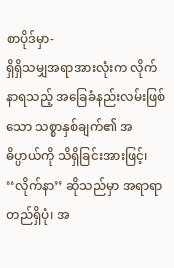စာပိုဒ်မှာ-
ရှိရှိသမျှအရာအားလုံးက လိုက်နာရသည့် အခြေခံနည်းလမ်းဖြစ်သော သစ္စာနှစ်ချက်၏ အဓိပ္ပာယ်ကို သိရှိခြင်းအားဖြင့်၊
‘‘လိုက်နာ’’ ဆိုသည်မှာ အရာရာ တည်ရှိပုံ၊ အ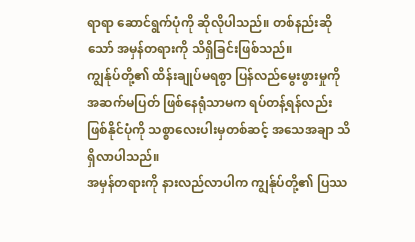ရာရာ ဆောင်ရွက်ပုံကို ဆိုလိုပါသည်။ တစ်နည်းဆိုသော် အမှန်တရားကို သိရှိခြင်းဖြစ်သည်။
ကျွန်ုပ်တို့၏ ထိန်းချုပ်မရစွာ ပြန်လည်မွေးဖွားမှုကို အဆက်မပြတ် ဖြစ်နေရုံသာမက ရပ်တန့်ရန်လည်း ဖြစ်နိုင်ပုံကို သစ္စာလေးပါးမှတစ်ဆင့် အသေအချာ သိရှိလာပါသည်။
အမှန်တရားကို နားလည်လာပါက ကျွန်ုပ်တို့၏ ပြဿ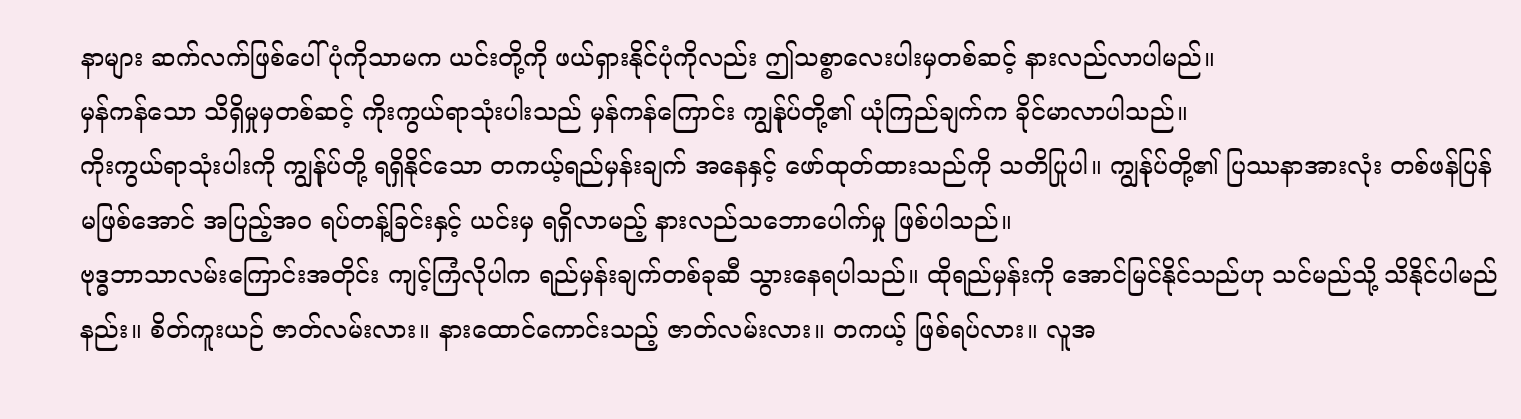နာများ ဆက်လက်ဖြစ်ပေါ်ပုံကိုသာမက ယင်းတို့ကို ဖယ်ရှားနိုင်ပုံကိုလည်း ဤသစ္စာလေးပါးမှတစ်ဆင့် နားလည်လာပါမည်။
မှန်ကန်သော သိရှိမှုမှတစ်ဆင့် ကိုးကွယ်ရာသုံးပါးသည် မှန်ကန်ကြောင်း ကျွန်ုပ်တို့၏ ယုံကြည်ချက်က ခိုင်မာလာပါသည်။
ကိုးကွယ်ရာသုံးပါးကို ကျွန်ုပ်တို့ ရရှိနိုင်သော တကယ့်ရည်မှန်းချက် အနေနှင့် ဖော်ထုတ်ထားသည်ကို သတိပြုပါ။ ကျွန်ုပ်တို့၏ ပြဿနာအားလုံး တစ်ဖန်ပြန်မဖြစ်အောင် အပြည့်အဝ ရပ်တန့်ခြင်းနှင့် ယင်းမှ ရရှိလာမည့် နားလည်သဘောပေါက်မှု ဖြစ်ပါသည်။
ဗုဒ္ဓဘာသာလမ်းကြောင်းအတိုင်း ကျင့်ကြံလိုပါက ရည်မှန်းချက်တစ်ခုဆီ သွားနေရပါသည်။ ထိုရည်မှန်းကို အောင်မြင်နိုင်သည်ဟု သင်မည်သို့ သိနိုင်ပါမည်နည်း။ စိတ်ကူးယဉ် ဇာတ်လမ်းလား။ နားထောင်ကောင်းသည့် ဇာတ်လမ်းလား။ တကယ့် ဖြစ်ရပ်လား။ လူအ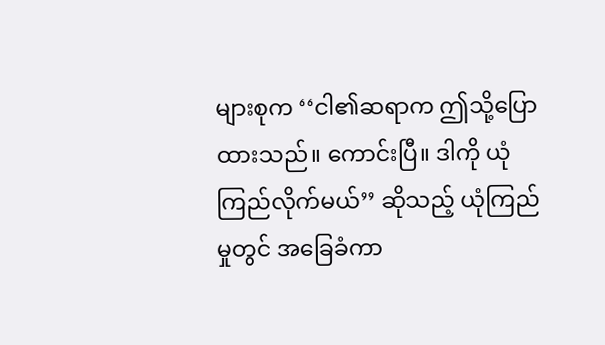များစုက ‘‘ငါ၏ဆရာက ဤသို့ပြောထားသည်။ ကောင်းပြီ။ ဒါကို ယုံကြည်လိုက်မယ်’’ ဆိုသည့် ယုံကြည်မှုတွင် အခြေခံကာ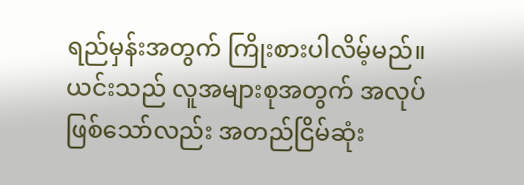ရည်မှန်းအတွက် ကြိုးစားပါလိမ့်မည်။
ယင်းသည် လူအများစုအတွက် အလုပ်ဖြစ်သော်လည်း အတည်ငြိမ်ဆုံး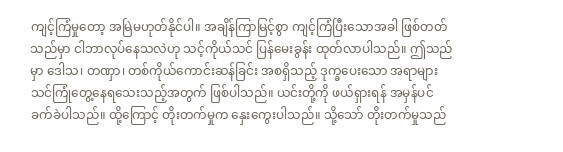ကျင့်ကြံမှုတော့ အမြဲမဟုတ်နိုင်ပါ။ အချိန်ကြာမြင့်စွာ ကျင့်ကြံပြီးသောအခါ ဖြစ်တတ်သည်မှာ ငါဘာလုပ်နေသလဲဟု သင့်ကိုယ်သင် ပြန်မေးခွန်း ထုတ်လာပါသည်။ ဤသည်မှာ ဒေါသ၊ တဏှာ၊ တစ်ကိုယ်ကောင်းဆန်ခြင်း အစရှိသည့် ဒုက္ခပေးသော အရာများ သင်ကြုံတွေ့နေရသေးသည့်အတွက် ဖြစ်ပါသည်။ ယင်းတို့ကို ဖယ်ရှားရန် အမှန်ပင် ခက်ခဲပါသည်။ ထို့ကြောင့် တိုးတက်မှုက နှေးကွေးပါသည်။ သို့သော် တိုးတက်မှုသည်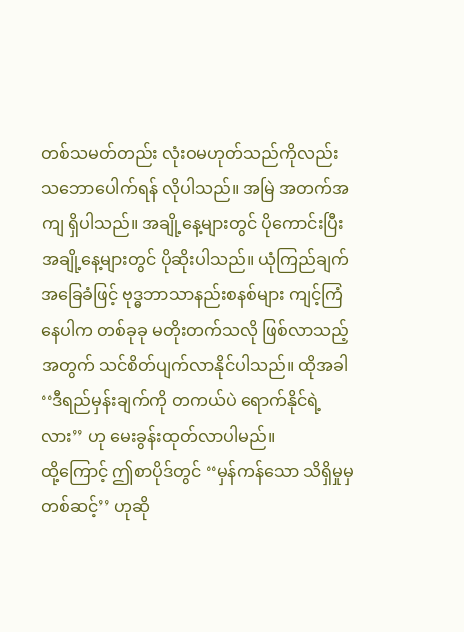တစ်သမတ်တည်း လုံးဝမဟုတ်သည်ကိုလည်း သဘောပေါက်ရန် လိုပါသည်။ အမြဲ အတက်အကျ ရှိပါသည်။ အချို့နေ့များတွင် ပိုကောင်းပြီး အချို့နေ့များတွင် ပိုဆိုးပါသည်။ ယုံကြည်ချက် အခြေခံဖြင့် ဗုဒ္ဓဘာသာနည်းစနစ်များ ကျင့်ကြံနေပါက တစ်ခုခု မတိုးတက်သလို ဖြစ်လာသည့်အတွက် သင်စိတ်ပျက်လာနိုင်ပါသည်။ ထိုအခါ ‘‘ဒီရည်မှန်းချက်ကို တကယ်ပဲ ရောက်နိုင်ရဲ့လား’’ ဟု မေးခွန်းထုတ်လာပါမည်။
ထို့ကြောင့် ဤစာပိုဒ်တွင် ‘‘မှန်ကန်သော သိရှိမှုမှတစ်ဆင့်’’ ဟုဆို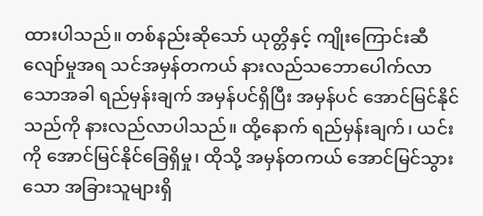ထားပါသည်။ တစ်နည်းဆိုသော် ယုတ္တိနှင့် ကျိုးကြောင်းဆီလျော်မှုအရ သင်အမှန်တကယ် နားလည်သဘောပေါက်လာသောအခါ ရည်မှန်းချက် အမှန်ပင်ရှိပြီး အမှန်ပင် အောင်မြင်နိုင်သည်ကို နားလည်လာပါသည်။ ထို့နောက် ရည်မှန်းချက်၊ ယင်းကို အောင်မြင်နိုင်ခြေရှိမှု၊ ထိုသို့ အမှန်တကယ် အောင်မြင်သွားသော အခြားသူများရှိ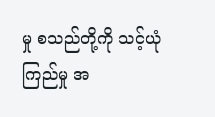မှု စသည်တို့ကို သင့်ယုံကြည်မှု အ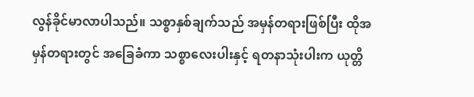လွန်ခိုင်မာလာပါသည်။ သစ္စာနှစ်ချက်သည် အမှန်တရားဖြစ်ပြီး ထိုအမှန်တရားတွင် အခြေခံကာ သစ္စာလေးပါးနှင့် ရတနာသုံးပါးက ယုတ္တိ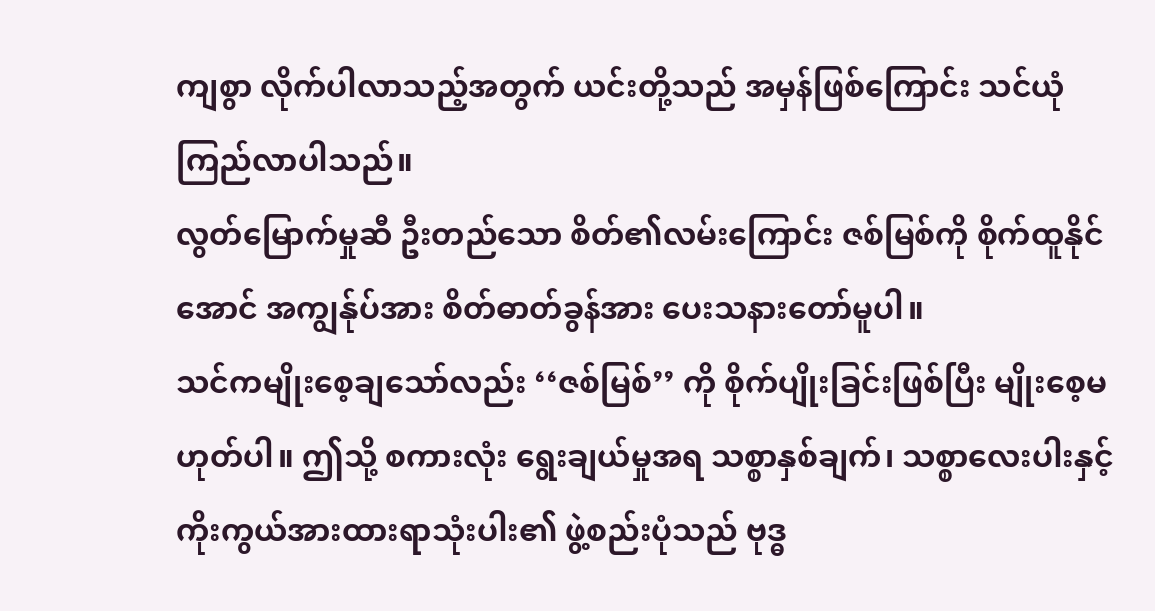ကျစွာ လိုက်ပါလာသည့်အတွက် ယင်းတို့သည် အမှန်ဖြစ်ကြောင်း သင်ယုံကြည်လာပါသည်။
လွတ်မြောက်မှုဆီ ဦးတည်သော စိတ်၏လမ်းကြောင်း ဇစ်မြစ်ကို စိုက်ထူနိုင်အောင် အကျွန်ုပ်အား စိတ်ဓာတ်ခွန်အား ပေးသနားတော်မူပါ။
သင်ကမျိုးစေ့ချသော်လည်း ‘‘ဇစ်မြစ်’’ ကို စိုက်ပျိုးခြင်းဖြစ်ပြီး မျိုးစေ့မဟုတ်ပါ။ ဤသို့ စကားလုံး ရွေးချယ်မှုအရ သစ္စာနှစ်ချက်၊ သစ္စာလေးပါးနှင့် ကိုးကွယ်အားထားရာသုံးပါး၏ ဖွဲ့စည်းပုံသည် ဗုဒ္ဓ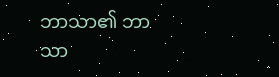ဘာသာ၏ ဘာသာ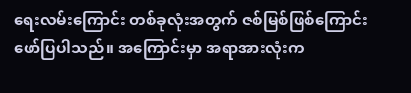ရေးလမ်းကြောင်း တစ်ခုလုံးအတွက် ဇစ်မြစ်ဖြစ်ကြောင်း ဖော်ပြပါသည်။ အကြောင်းမှာ အရာအားလုံးက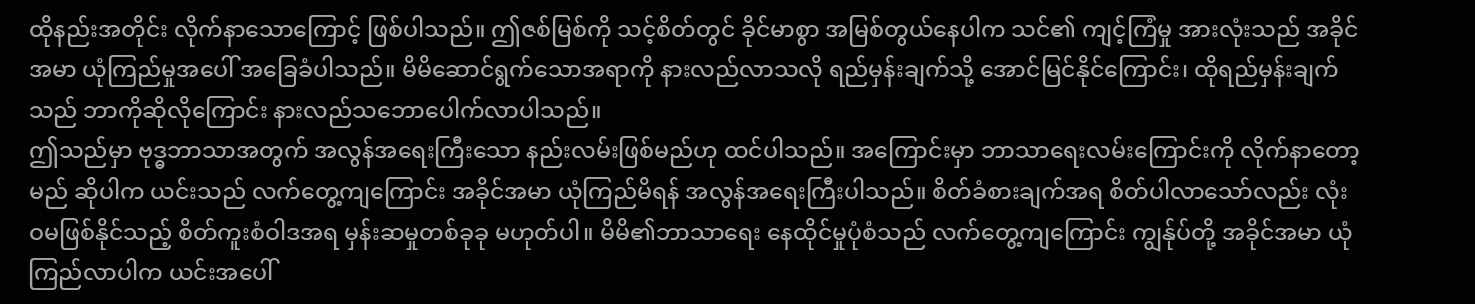ထိုနည်းအတိုင်း လိုက်နာသောကြောင့် ဖြစ်ပါသည်။ ဤဇစ်မြစ်ကို သင့်စိတ်တွင် ခိုင်မာစွာ အမြစ်တွယ်နေပါက သင်၏ ကျင့်ကြံမှု အားလုံးသည် အခိုင်အမာ ယုံကြည်မှုအပေါ် အခြေခံပါသည်။ မိမိဆောင်ရွက်သောအရာကို နားလည်လာသလို ရည်မှန်းချက်သို့ အောင်မြင်နိုင်ကြောင်း၊ ထိုရည်မှန်းချက်သည် ဘာကိုဆိုလိုကြောင်း နားလည်သဘောပေါက်လာပါသည်။
ဤသည်မှာ ဗုဒ္ဓဘာသာအတွက် အလွန်အရေးကြီးသော နည်းလမ်းဖြစ်မည်ဟု ထင်ပါသည်။ အကြောင်းမှာ ဘာသာရေးလမ်းကြောင်းကို လိုက်နာတော့မည် ဆိုပါက ယင်းသည် လက်တွေ့ကျကြောင်း အခိုင်အမာ ယုံကြည်မိရန် အလွန်အရေးကြီးပါသည်။ စိတ်ခံစားချက်အရ စိတ်ပါလာသော်လည်း လုံးဝမဖြစ်နိုင်သည့် စိတ်ကူးစံဝါဒအရ မှန်းဆမှုတစ်ခုခု မဟုတ်ပါ။ မိမိ၏ဘာသာရေး နေထိုင်မှုပုံစံသည် လက်တွေ့ကျကြောင်း ကျွန်ုပ်တို့ အခိုင်အမာ ယုံကြည်လာပါက ယင်းအပေါ်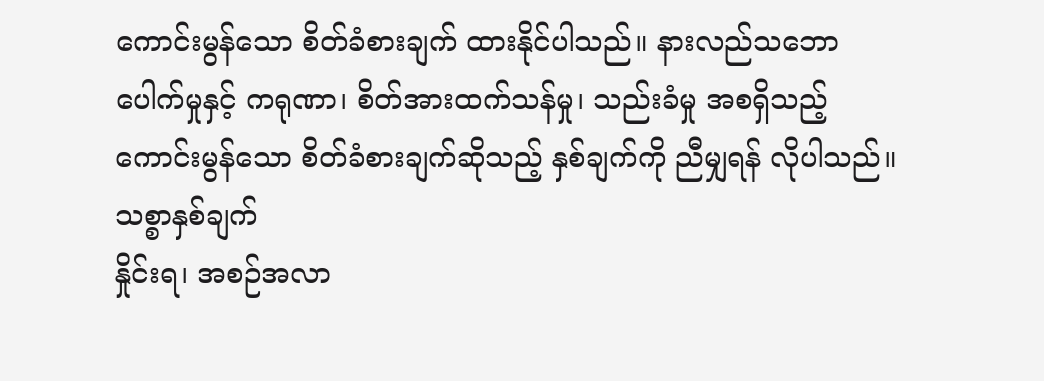ကောင်းမွန်သော စိတ်ခံစားချက် ထားနိုင်ပါသည်။ နားလည်သဘောပေါက်မှုနှင့် ကရုဏာ၊ စိတ်အားထက်သန်မှု၊ သည်းခံမှု အစရှိသည့် ကောင်းမွန်သော စိတ်ခံစားချက်ဆိုသည့် နှစ်ချက်ကို ညီမျှရန် လိုပါသည်။
သစ္စာနှစ်ချက်
နှိုင်းရ၊ အစဉ်အလာ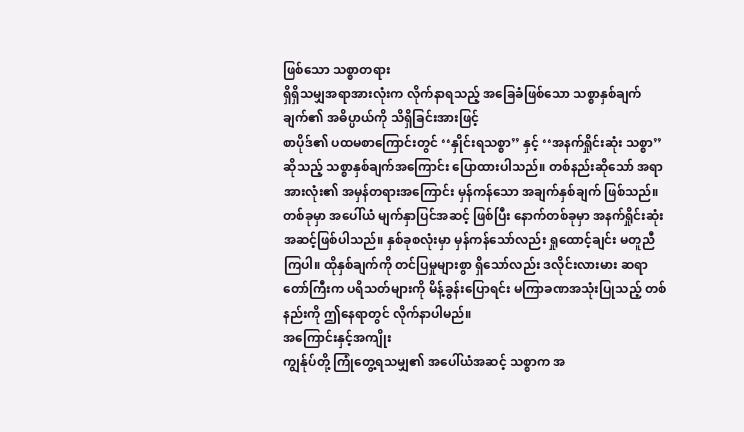ဖြစ်သော သစ္စာတရား
ရှိရှိသမျှအရာအားလုံးက လိုက်နာရသည့် အခြေခံဖြစ်သော သစ္စာနှစ်ချက်ချက်၏ အဓိပ္ပာယ်ကို သိရှိခြင်းအားဖြင့်
စာပိုဒ်၏ ပထမစာကြောင်းတွင် ‘‘နှိုင်းရသစ္စာ’’ နှင့် ‘‘အနက်ရှိုင်းဆုံး သစ္စာ’’ ဆိုသည့် သစ္စာနှစ်ချက်အကြောင်း ပြောထားပါသည်။ တစ်နည်းဆိုသော် အရာအားလုံး၏ အမှန်တရားအကြောင်း မှန်ကန်သော အချက်နှစ်ချက် ဖြစ်သည်။ တစ်ခုမှာ အပေါ်ယံ မျက်နှာပြင်အဆင့် ဖြစ်ပြီး နောက်တစ်ခုမှာ အနက်ရှိုင်းဆုံး အဆင့်ဖြစ်ပါသည်။ နှစ်ခုစလုံးမှာ မှန်ကန်သော်လည်း ရှုထောင့်ချင်း မတူညီကြပါ။ ထိုနှစ်ချက်ကို တင်ပြမှုများစွာ ရှိသော်လည်း ဒလိုင်းလားမား ဆရာတော်ကြီးက ပရိသတ်များကို မိန့်ခွန်းပြောရင်း မကြာခဏအသုံးပြုသည့် တစ်နည်းကို ဤနေရာတွင် လိုက်နာပါမည်။
အကြောင်းနှင့်အကျိုး
ကျွန်ုပ်တို့ ကြုံတွေ့ရသမျှ၏ အပေါ်ယံအဆင့် သစ္စာက အ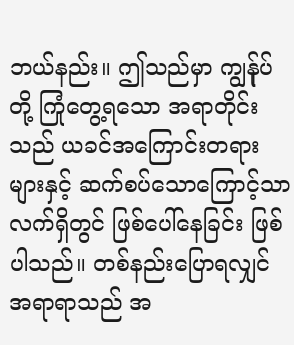ဘယ်နည်း။ ဤသည်မှာ ကျွန်ုပ်တို့ ကြုံတွေ့ရသော အရာတိုင်းသည် ယခင်အကြောင်းတရားများနှင့် ဆက်စပ်သောကြောင့်သာ လက်ရှိတွင် ဖြစ်ပေါ်နေခြင်း ဖြစ်ပါသည်။ တစ်နည်းပြောရလျှင် အရာရာသည် အ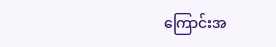ကြောင်းအ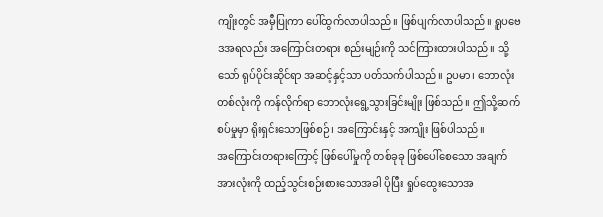ကျိုးတွင် အမှီပြုကာ ပေါ်ထွက်လာပါသည်။ ဖြစ်ပျက်လာပါသည်။ ရူပဗေဒအရလည်း အကြောင်းတရား စည်းမျဉ်းကို သင်ကြားထားပါသည်။ သို့သော် ရုပ်ပိုင်းဆိုင်ရာ အဆင့်နှင့်သာ ပတ်သက်ပါသည်။ ဥပမာ၊ ဘောလုံးတစ်လုံးကို ကန်လိုက်ရာ ဘောလုံးရွေ့သွားခြင်းမျိုး ဖြစ်သည်။ ဤသို့ဆက်စပ်မှုမှာ ရိုးရှင်းသောဖြစ်စဉ်၊ အကြောင်းနှင့် အကျိုး ဖြစ်ပါသည်။
အကြောင်းတရားကြောင့် ဖြစ်ပေါ်မှုကို တစ်ခုခု ဖြစ်ပေါ်စေသော အချက်အားလုံးကို ထည့်သွင်းစဉ်းစားသောအခါ ပိုပြီး ရှုပ်ထွေးသောအ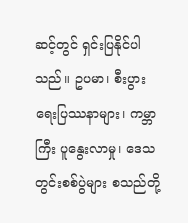ဆင့်တွင် ရှင်းပြနိုင်ပါသည်။ ဥပမာ၊ စီးပွားရေးပြဿနာများ၊ ကမ္ဘာကြီး ပူနွေးလာမှု၊ ဒေသတွင်းစစ်ပွဲများ စသည်တို့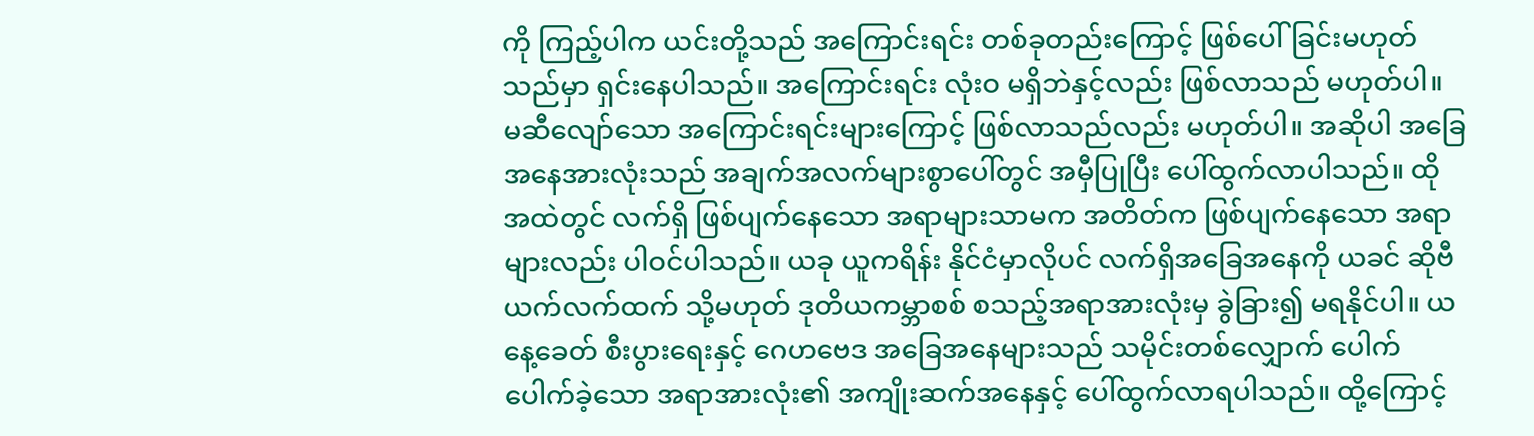ကို ကြည့်ပါက ယင်းတို့သည် အကြောင်းရင်း တစ်ခုတည်းကြောင့် ဖြစ်ပေါ်ခြင်းမဟုတ်သည်မှာ ရှင်းနေပါသည်။ အကြောင်းရင်း လုံးဝ မရှိဘဲနှင့်လည်း ဖြစ်လာသည် မဟုတ်ပါ။ မဆီလျော်သော အကြောင်းရင်းများကြောင့် ဖြစ်လာသည်လည်း မဟုတ်ပါ။ အဆိုပါ အခြေအနေအားလုံးသည် အချက်အလက်များစွာပေါ်တွင် အမှီပြုပြီး ပေါ်ထွက်လာပါသည်။ ထိုအထဲတွင် လက်ရှိ ဖြစ်ပျက်နေသော အရာများသာမက အတိတ်က ဖြစ်ပျက်နေသော အရာများလည်း ပါဝင်ပါသည်။ ယခု ယူကရိန်း နိုင်ငံမှာလိုပင် လက်ရှိအခြေအနေကို ယခင် ဆိုဗီယက်လက်ထက် သို့မဟုတ် ဒုတိယကမ္ဘာစစ် စသည့်အရာအားလုံးမှ ခွဲခြား၍ မရနိုင်ပါ။ ယနေ့ခေတ် စီးပွားရေးနှင့် ဂေဟဗေဒ အခြေအနေများသည် သမိုင်းတစ်လျှောက် ပေါက်ပေါက်ခဲ့သော အရာအားလုံး၏ အကျိုးဆက်အနေနှင့် ပေါ်ထွက်လာရပါသည်။ ထို့ကြောင့်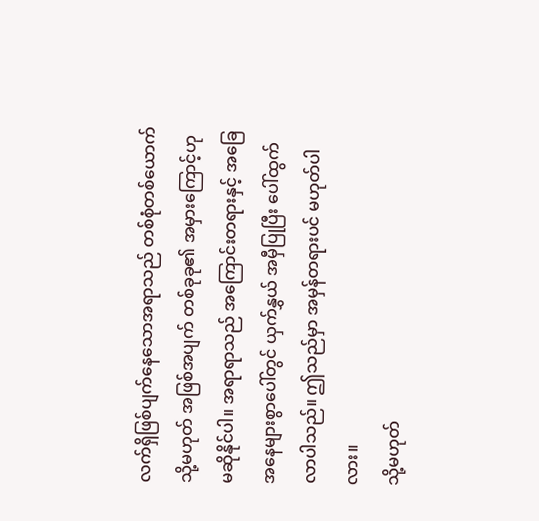လက်ရှိဖြစ်ပျက်နေသောအရာသည် တစ်စုံတစ်ယောက် သို့မဟုတ် အဖြစ်အပျက် တစ်ခုခု၏ အမှားကြောင့်ဟု မဆိုနိုင်ပါ။ အရာရာသည် အကြောင်းတရားနှင့် အခြေအနေများစွာပေါ်တွင် ယှက်နွှယ် အမှီပြုပြီး ပေါ်ထွက်လာပါသည်။ ဤသည်မှာ အမှန်တရားပင် မဟုတ်ပါလား။
သို့မဟုတ်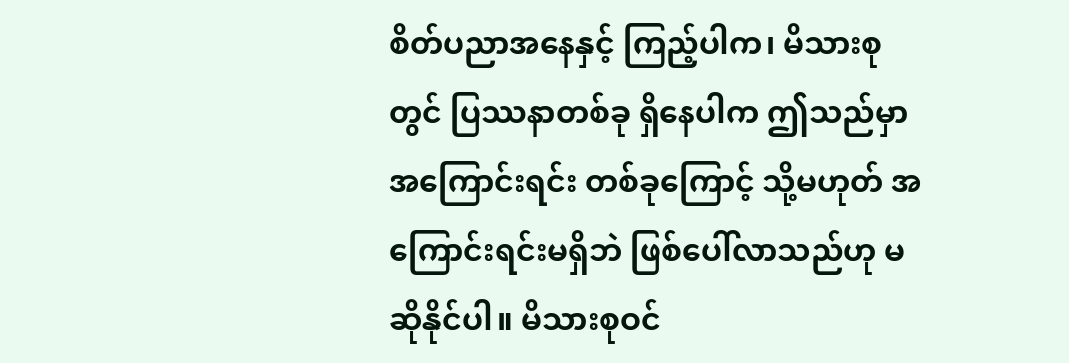စိတ်ပညာအနေနှင့် ကြည့်ပါက၊ မိသားစုတွင် ပြဿနာတစ်ခု ရှိနေပါက ဤသည်မှာ အကြောင်းရင်း တစ်ခုကြောင့် သို့မဟုတ် အကြောင်းရင်းမရှိဘဲ ဖြစ်ပေါ်လာသည်ဟု မဆိုနိုင်ပါ။ မိသားစုဝင်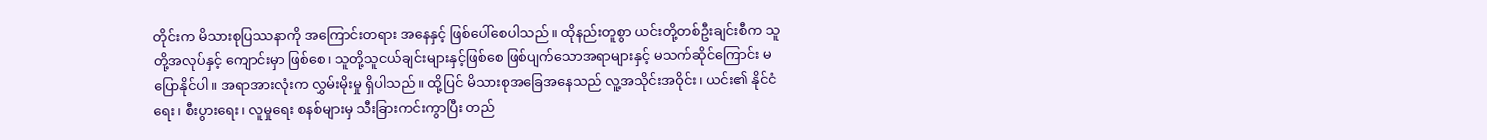တိုင်းက မိသားစုပြဿနာကို အကြောင်းတရား အနေနှင့် ဖြစ်ပေါ်စေပါသည်။ ထိုနည်းတူစွာ ယင်းတို့တစ်ဦးချင်းစီက သူတို့အလုပ်နှင့် ကျောင်းမှာ ဖြစ်စေ၊ သူတို့သူငယ်ချင်းများနှင့်ဖြစ်စေ ဖြစ်ပျက်သောအရာများနှင့် မသက်ဆိုင်ကြောင်း မပြောနိုင်ပါ။ အရာအားလုံးက လွှမ်းမိုးမှု ရှိပါသည်။ ထို့ပြင် မိသားစုအခြေအနေသည် လူ့အသိုင်းအဝိုင်း၊ ယင်း၏ နိုင်ငံရေး၊ စီးပွားရေး၊ လူမှုရေး စနစ်များမှ သီးခြားကင်းကွာပြီး တည်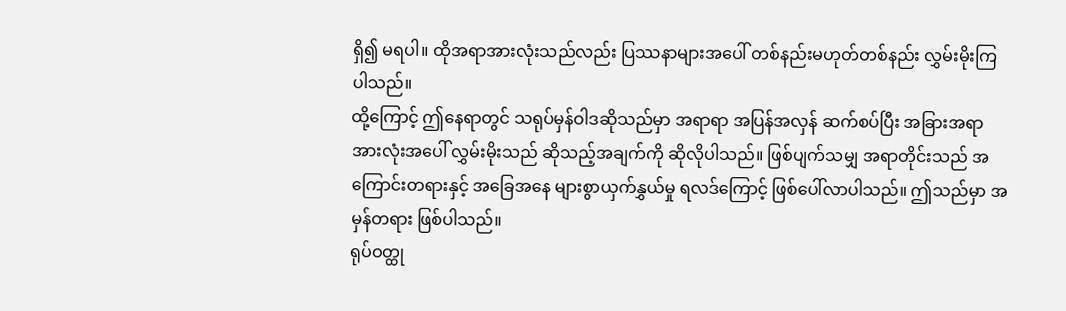ရှိ၍ မရပါ။ ထိုအရာအားလုံးသည်လည်း ပြဿနာများအပေါ် တစ်နည်းမဟုတ်တစ်နည်း လွှမ်းမိုးကြပါသည်။
ထို့ကြောင့် ဤနေရာတွင် သရုပ်မှန်ဝါဒဆိုသည်မှာ အရာရာ အပြန်အလှန် ဆက်စပ်ပြီး အခြားအရာအားလုံးအပေါ် လွှမ်းမိုးသည် ဆိုသည့်အချက်ကို ဆိုလိုပါသည်။ ဖြစ်ပျက်သမျှ အရာတိုင်းသည် အကြောင်းတရားနှင့် အခြေအနေ များစွာယှက်နွှယ်မှု ရလဒ်ကြောင့် ဖြစ်ပေါ်လာပါသည်။ ဤသည်မှာ အမှန်တရား ဖြစ်ပါသည်။
ရုပ်ဝတ္ထု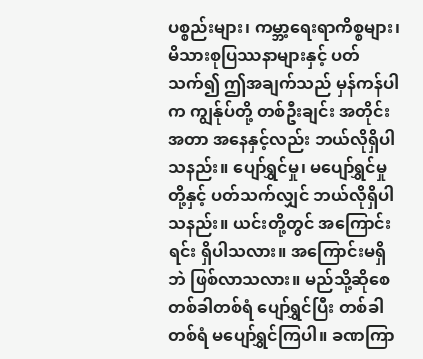ပစ္စည်းများ၊ ကမ္ဘာ့ရေးရာကိစ္စများ၊ မိသားစုပြဿနာများနှင့် ပတ်သက်၍ ဤအချက်သည် မှန်ကန်ပါက ကျွန်ုပ်တို့ တစ်ဦးချင်း အတိုင်းအတာ အနေနှင့်လည်း ဘယ်လိုရှိပါသနည်း။ ပျော်ရွှင်မှု၊ မပျော်ရွှင်မှုတို့နှင့် ပတ်သက်လျှင် ဘယ်လိုရှိပါသနည်း။ ယင်းတို့တွင် အကြောင်းရင်း ရှိပါသလား။ အကြောင်းမရှိဘဲ ဖြစ်လာသလား။ မည်သို့ဆိုစေ တစ်ခါတစ်ရံ ပျော်ရွှင်ပြီး တစ်ခါတစ်ရံ မပျော်ရွှင်ကြပါ။ ခဏကြာ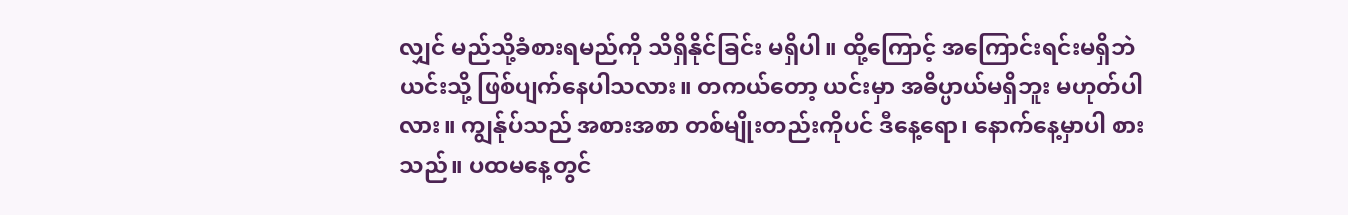လျှင် မည်သို့ခံစားရမည်ကို သိရှိနိုင်ခြင်း မရှိပါ။ ထို့ကြောင့် အကြောင်းရင်းမရှိဘဲ ယင်းသို့ ဖြစ်ပျက်နေပါသလား။ တကယ်တော့ ယင်းမှာ အဓိပ္ပာယ်မရှိဘူး မဟုတ်ပါလား။ ကျွန်ုပ်သည် အစားအစာ တစ်မျိုးတည်းကိုပင် ဒီနေ့ရော၊ နောက်နေ့မှာပါ စားသည်။ ပထမနေ့တွင်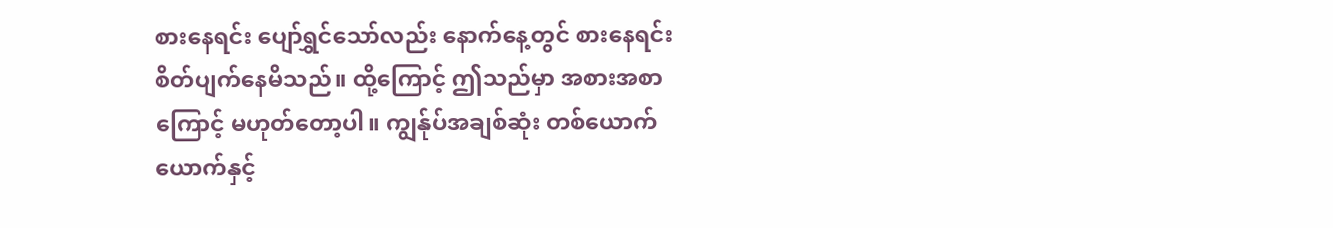စားနေရင်း ပျော်ရွှင်သော်လည်း နောက်နေ့တွင် စားနေရင်း စိတ်ပျက်နေမိသည်။ ထို့ကြောင့် ဤသည်မှာ အစားအစာကြောင့် မဟုတ်တော့ပါ။ ကျွန်ုပ်အချစ်ဆုံး တစ်ယောက်ယောက်နှင့်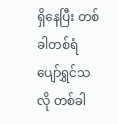ရှိနေပြီး တစ်ခါတစ်ရံ ပျော်ရွှင်သလို တစ်ခါ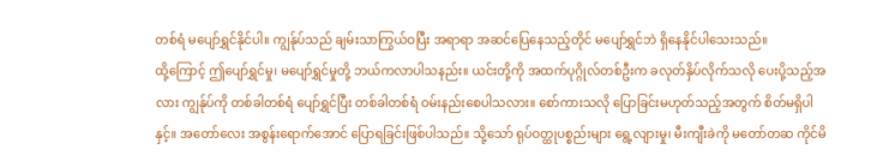တစ်ရံ မပျော်ရွှင်နိုင်ပါ။ ကျွန်ုပ်သည် ချမ်းသာကြွယ်ဝပြီး အရာရာ အဆင်ပြေနေသည့်တိုင် မပျော်ရွှင်ဘဲ ရှိနေနိုင်ပါသေးသည်။
ထို့ကြောင့် ဤပျော်ရွှင်မှု၊ မပျော်ရွှင်မှုတို့ ဘယ်ကလာပါသနည်း။ ယင်းတို့ကို အထက်ပုဂ္ဂိုလ်တစ်ဦးက ခလုတ်နှိပ်လိုက်သလို ပေးပို့သည့်အလား ကျွန်ုပ်ကို တစ်ခါတစ်ရံ ပျော်ရွှင်ပြီး တစ်ခါတစ်ရံ ဝမ်းနည်းစေပါသလား။ စော်ကားသလို ပြောခြင်းမဟုတ်သည့်အတွက် စိတ်မရှိပါနှင့်။ အတော်လေး အစွန်းရောက်အောင် ပြောရခြင်းဖြစ်ပါသည်။ သို့သော် ရုပ်ဝတ္ထုပစ္စည်းများ ရွေ့လျားမှု၊ မီးကျီးခဲကို မတော်တဆ ကိုင်မိ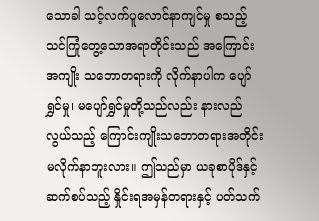သောခါ သင့်လက်ပူလောင်နာကျင်မှု စသည့် သင်ကြုံတွေ့သောအရာတိုင်းသည် အကြောင်းအကျိုး သဘောတရားကို လိုက်နာပါက ပျော်ရွှင်မှု၊ မပျော်ရွှင်မှုတို့သည်လည်း နားလည်လွယ်သည့် ကြောင်းကျိုးသဘောတရားအတိုင်း မလိုက်နာဘူးလား။ ဤသည်မှာ ယခုစာပိုဒ်နှင့် ဆက်စပ်သည့် နှိုင်းရအမှန်တရားနှင့် ပတ်သက်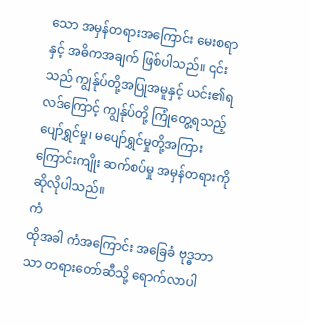သော အမှန်တရားအကြောင်း မေးစရာနှင့် အဓိကအချက် ဖြစ်ပါသည်။ ၎င်းသည် ကျွန်ုပ်တို့အပြုအမူနှင့် ယင်း၏ရလဒ်ကြောင့် ကျွန်ုပ်တို့ ကြုံတွေ့ရသည့် ပျော်ရွှင်မှု၊ မပျော်ရွှင်မှုတို့အကြား ကြောင်းကျိုး ဆက်စပ်မှု အမှန်တရားကို ဆိုလိုပါသည်။
ကံ
ထိုအခါ ကံအကြောင်း အခြေခံ ဗုဒ္ဓဘာသာ တရားတော်ဆီသို့ ရောက်လာပါ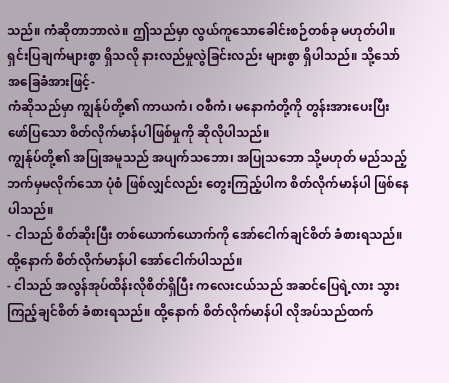သည်။ ကံဆိုတာဘာလဲ။ ဤသည်မှာ လွယ်ကူသောခေါင်းစဉ်တစ်ခု မဟုတ်ပါ။ ရှင်းပြချက်များစွာ ရှိသလို နားလည်မှုလွဲခြင်းလည်း များစွာ ရှိပါသည်။ သို့သော် အခြေခံအားဖြင့်-
ကံဆိုသည်မှာ ကျွန်ုပ်တို့၏ ကာယကံ၊ ဝစီကံ၊ မနောကံတို့ကို တွန်းအားပေးပြီး ဖော်ပြသော စိတ်လိုက်မာန်ပါဖြစ်မှုကို ဆိုလိုပါသည်။
ကျွန်ုပ်တို့၏ အပြုအမူသည် အပျက်သဘော၊ အပြုသဘော သို့မဟုတ် မည်သည့်ဘက်မှမလိုက်သော ပုံစံ ဖြစ်လျှင်လည်း တွေးကြည့်ပါက စိတ်လိုက်မာန်ပါ ဖြစ်နေပါသည်။
- ငါသည် စိတ်ဆိုးပြီး တစ်ယောက်ယောက်ကို အော်ငေါက်ချင်စိတ် ခံစားရသည်။ ထို့နောက် စိတ်လိုက်မာန်ပါ အော်ငေါက်ပါသည်။
- ငါသည် အလွန်အုပ်ထိန်းလိုစိတ်ရှိပြီး ကလေးငယ်သည် အဆင်ပြေရဲ့လား သွားကြည့်ချင်စိတ် ခံစားရသည်။ ထို့နောက် စိတ်လိုက်မာန်ပါ လိုအပ်သည်ထက်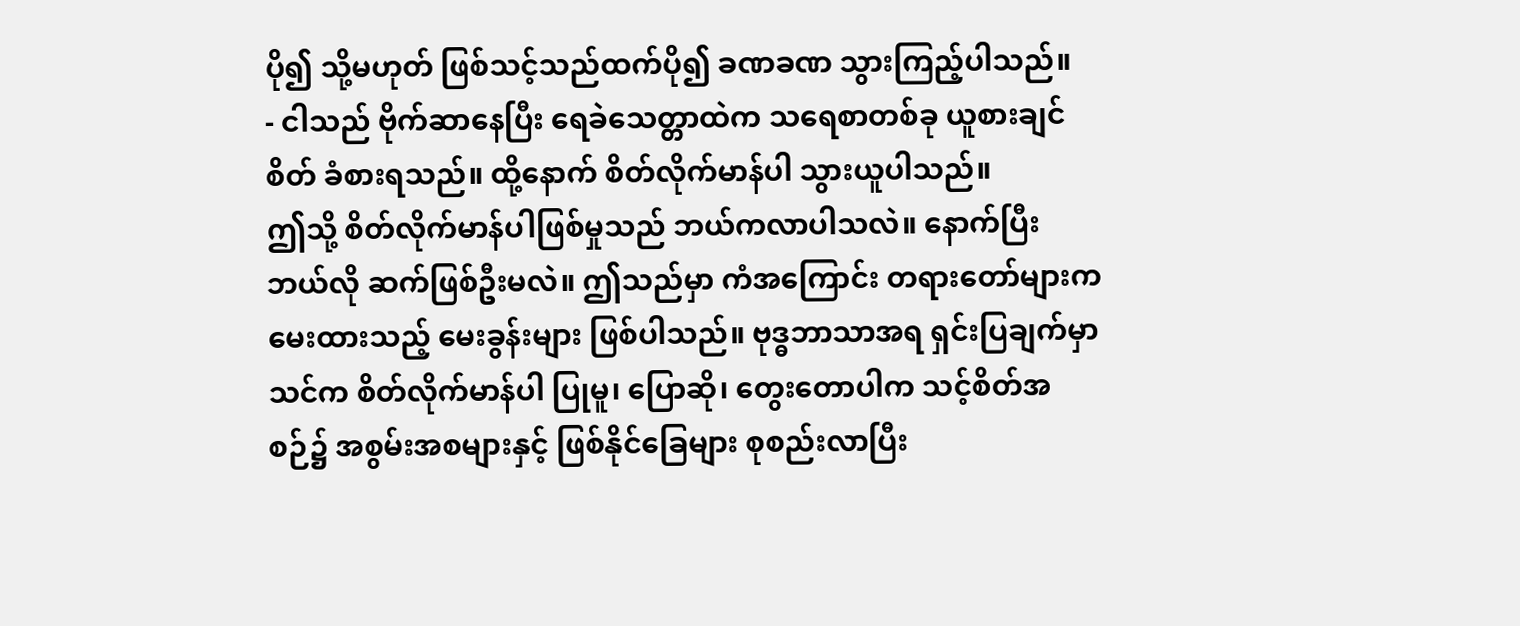ပို၍ သို့မဟုတ် ဖြစ်သင့်သည်ထက်ပို၍ ခဏခဏ သွားကြည့်ပါသည်။
- ငါသည် ဗိုက်ဆာနေပြီး ရေခဲသေတ္တာထဲက သရေစာတစ်ခု ယူစားချင်စိတ် ခံစားရသည်။ ထို့နောက် စိတ်လိုက်မာန်ပါ သွားယူပါသည်။
ဤသို့ စိတ်လိုက်မာန်ပါဖြစ်မှုသည် ဘယ်ကလာပါသလဲ။ နောက်ပြီး ဘယ်လို ဆက်ဖြစ်ဦးမလဲ။ ဤသည်မှာ ကံအကြောင်း တရားတော်များက မေးထားသည့် မေးခွန်းများ ဖြစ်ပါသည်။ ဗုဒ္ဓဘာသာအရ ရှင်းပြချက်မှာ သင်က စိတ်လိုက်မာန်ပါ ပြုမူ၊ ပြောဆို၊ တွေးတောပါက သင့်စိတ်အစဉ်၌ အစွမ်းအစများနှင့် ဖြစ်နိုင်ခြေများ စုစည်းလာပြီး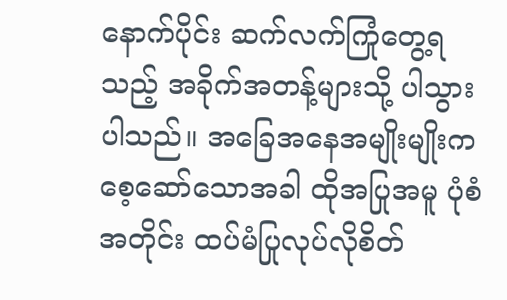နောက်ပိုင်း ဆက်လက်ကြုံတွေ့ရသည့် အခိုက်အတန့်များသို့ ပါသွားပါသည်။ အခြေအနေအမျိုးမျိုးက စေ့ဆော်သောအခါ ထိုအပြုအမူ ပုံစံအတိုင်း ထပ်မံပြုလုပ်လိုစိတ်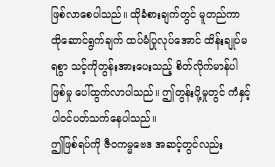ဖြစ်လာစေပါသည်။ ထိုခံစားချက်တွင် မူတည်ကာ ထိုဆောင်ရွက်ချက် ထပ်မံပြုလုပ်အောင် ထိန်းချုပ်မရစွာ သင့်ကိုတွန်းအားပေးသည့် စိတ်လိုက်မာန်ပါဖြစ်မှု ပေါ်ထွက်လာပါသည်။ ဤတွန်းပို့မှုတွင် ကံနှင့် ပါဝင်ပတ်သက်နေပါသည်။
ဤဖြစ်ရပ်ကို ဇီဝကမ္မဗေဒ အဆင့်တွင်လည်း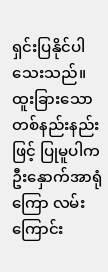ရှင်းပြနိုင်ပါသေးသည်။ ထူးခြားသော တစ်နည်းနည်းဖြင့် ပြုမူပါက ဦးနှောက်အာရုံကြော လမ်းကြောင်း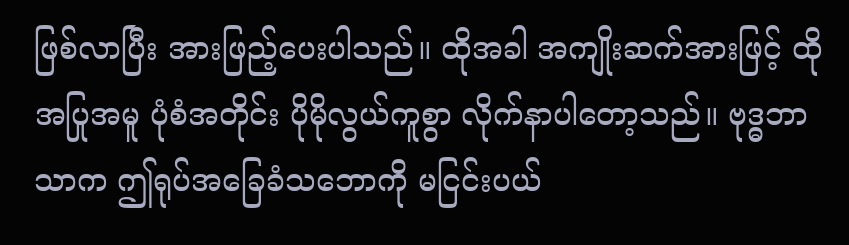ဖြစ်လာပြီး အားဖြည့်ပေးပါသည်။ ထိုအခါ အကျိုးဆက်အားဖြင့် ထိုအပြုအမူ ပုံစံအတိုင်း ပိုမိုလွယ်ကူစွာ လိုက်နာပါတော့သည်။ ဗုဒ္ဓဘာသာက ဤရုပ်အခြေခံသဘောကို မငြင်းပယ်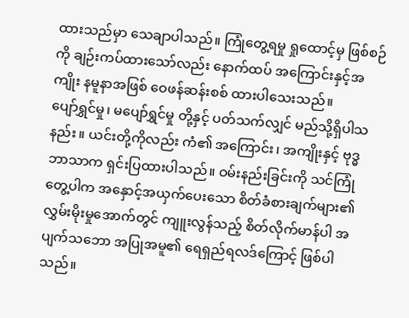ထားသည်မှာ သေချာပါသည်။ ကြုံတွေ့ရမှု ရှုထောင့်မှ ဖြစ်စဉ်ကို ချဉ်းကပ်ထားသော်လည်း နောက်ထပ် အကြောင်းနှင့်အကျိုး နမူနာအဖြစ် ဝေဖန်ဆန်းစစ် ထားပါသေးသည်။
ပျော်ရွှင်မှု၊ မပျော်ရွှင်မှု တို့နှင့် ပတ်သက်လျှင် မည်သို့ရှိပါသနည်း။ ယင်းတို့ကိုလည်း ကံ၏ အကြောင်း၊ အကျိုးနှင့် ဗုဒ္ဓဘာသာက ရှင်းပြထားပါသည်။ ဝမ်းနည်းခြင်းကို သင်ကြုံတွေ့ပါက အနှောင့်အယှက်ပေးသော စိတ်ခံစားချက်များ၏ လွှမ်းမိုးမှုအောက်တွင် ကျူးလွန်သည့် စိတ်လိုက်မာန်ပါ အပျက်သဘော အပြုအမူ၏ ရေရှည်ရလဒ်ကြောင့် ဖြစ်ပါသည်။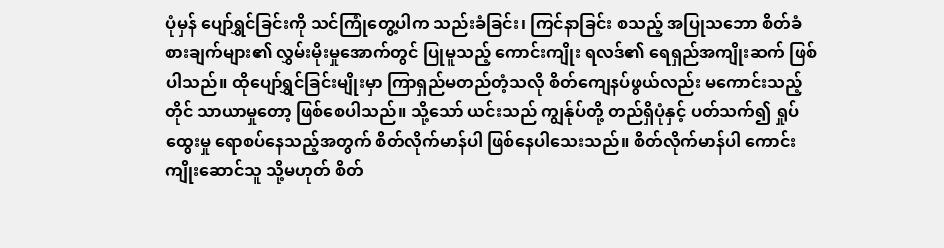ပုံမှန် ပျော်ရွှင်ခြင်းကို သင်ကြုံတွေ့ပါက သည်းခံခြင်း၊ ကြင်နာခြင်း စသည့် အပြုသဘော စိတ်ခံစားချက်များ၏ လွှမ်းမိုးမှုအောက်တွင် ပြုမူသည့် ကောင်းကျိုး ရလဒ်၏ ရေရှည်အကျိုးဆက် ဖြစ်ပါသည်။ ထိုပျော်ရွှင်ခြင်းမျိုးမှာ ကြာရှည်မတည်တံ့သလို စိတ်ကျေနပ်ဖွယ်လည်း မကောင်းသည့်တိုင် သာယာမှုတော့ ဖြစ်စေပါသည်။ သို့သော် ယင်းသည် ကျွန်ုပ်တို့ တည်ရှိပုံနှင့် ပတ်သက်၍ ရှုပ်ထွေးမှု ရောစပ်နေသည့်အတွက် စိတ်လိုက်မာန်ပါ ဖြစ်နေပါသေးသည်။ စိတ်လိုက်မာန်ပါ ကောင်းကျိုးဆောင်သူ သို့မဟုတ် စိတ်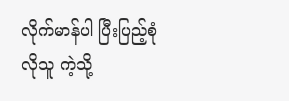လိုက်မာန်ပါ ပြီးပြည့်စုံလိုသူ ကဲ့သို့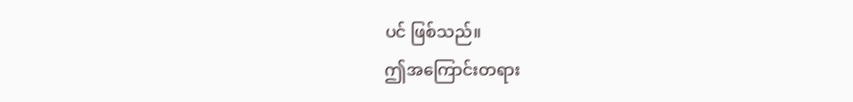ပင် ဖြစ်သည်။
ဤအကြောင်းတရား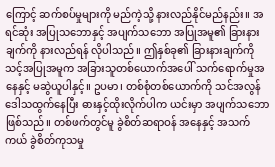ကြောင့် ဆက်စပ်မှုများကို မည်ကဲ့သို့ နားလည်နိုင်မည်နည်း။ အရင်ဆုံး အပြုသဘောနှင့် အပျက်သဘော အပြုအမူ၏ ခြားနားချက်ကို နားလည်ရန် လိုပါသည်။ ဤနှစ်ခု၏ ခြားနားချက်ကို သင့်အပြုအမူက အခြားသူတစ်ယောက်အပေါ် သက်ရောက်မှုအနေနှင့် မဆွဲယူပါနှင့်။ ဥပမာ၊ တစ်စုံတစ်ယောက်ကို သင်အလွန် ဒေါသထွက်နေပြီး ဓားနှင့်ထိုးလိုက်ပါက ယင်းမှာ အပျက်သဘောဖြစ်သည်။ တစ်ဖက်တွင်မူ ခွဲစိတ်ဆရာဝန် အနေနှင့် အသက်ကယ် ခွဲစိတ်ကုသမှု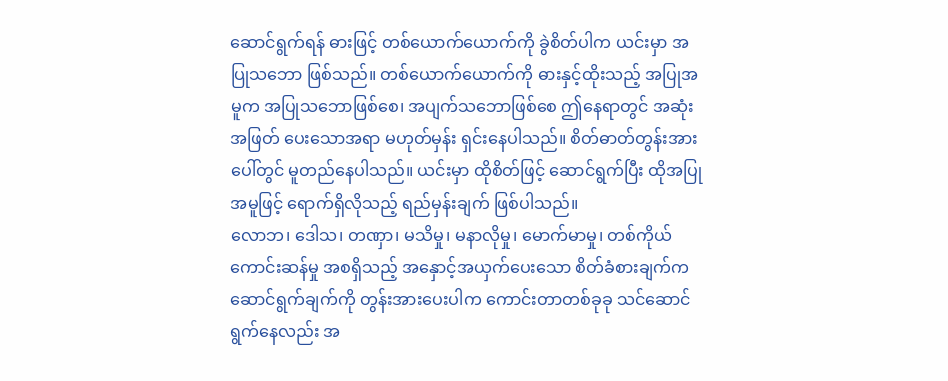ဆောင်ရွက်ရန် ဓားဖြင့် တစ်ယောက်ယောက်ကို ခွဲစိတ်ပါက ယင်းမှာ အပြုသဘော ဖြစ်သည်။ တစ်ယောက်ယောက်ကို ဓားနှင့်ထိုးသည့် အပြုအမူက အပြုသဘောဖြစ်စေ၊ အပျက်သဘောဖြစ်စေ ဤနေရာတွင် အဆုံးအဖြတ် ပေးသောအရာ မဟုတ်မှန်း ရှင်းနေပါသည်။ စိတ်ဓာတ်တွန်းအားပေါ်တွင် မူတည်နေပါသည်။ ယင်းမှာ ထိုစိတ်ဖြင့် ဆောင်ရွက်ပြီး ထိုအပြုအမူဖြင့် ရောက်ရှိလိုသည့် ရည်မှန်းချက် ဖြစ်ပါသည်။
လောဘ၊ ဒေါသ၊ တဏှာ၊ မသိမှု၊ မနာလိုမှု၊ မောက်မာမှု၊ တစ်ကိုယ်ကောင်းဆန်မှု အစရှိသည့် အနှောင့်အယှက်ပေးသော စိတ်ခံစားချက်က ဆောင်ရွက်ချက်ကို တွန်းအားပေးပါက ကောင်းတာတစ်ခုခု သင်ဆောင်ရွက်နေလည်း အ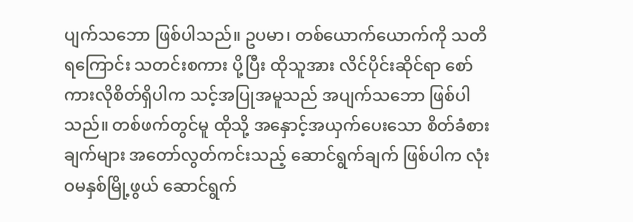ပျက်သဘော ဖြစ်ပါသည်။ ဥပမာ၊ တစ်ယောက်ယောက်ကို သတိရကြောင်း သတင်းစကား ပို့ပြီး ထိုသူအား လိင်ပိုင်းဆိုင်ရာ စော်ကားလိုစိတ်ရှိပါက သင့်အပြုအမူသည် အပျက်သဘော ဖြစ်ပါသည်။ တစ်ဖက်တွင်မူ ထိုသို့ အနှောင့်အယှက်ပေးသော စိတ်ခံစားချက်များ အတော်လွတ်ကင်းသည့် ဆောင်ရွက်ချက် ဖြစ်ပါက လုံးဝမနှစ်မြို့ဖွယ် ဆောင်ရွက်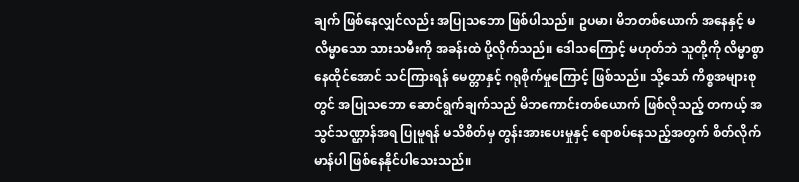ချက် ဖြစ်နေလျှင်လည်း အပြုသဘော ဖြစ်ပါသည်။ ဥပမာ၊ မိဘတစ်ယောက် အနေနှင့် မလိမ္မာသော သားသမီးကို အခန်းထဲ ပို့လိုက်သည်။ ဒေါသကြောင့် မဟုတ်ဘဲ သူတို့ကို လိမ္မာစွာနေထိုင်အောင် သင်ကြားရန် မေတ္တာနှင့် ဂရုစိုက်မှုကြောင့် ဖြစ်သည်။ သို့သော် ကိစ္စအများစုတွင် အပြုသဘော ဆောင်ရွက်ချက်သည် မိဘကောင်းတစ်ယောက် ဖြစ်လိုသည့် တကယ့် အသွင်သဏ္ဌာန်အရ ပြုမူရန် မသိစိတ်မှ တွန်းအားပေးမှုနှင့် ရောစပ်နေသည့်အတွက် စိတ်လိုက်မာန်ပါ ဖြစ်နေနိုင်ပါသေးသည်။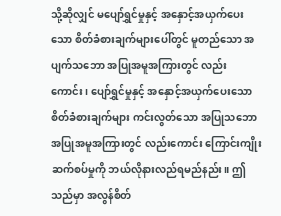သို့ဆိုလျှင် မပျော်ရွှင်မှုနှင့် အနှောင့်အယှက်ပေးသော စိတ်ခံစားချက်များပေါ်တွင် မူတည်သော အပျက်သဘော အပြုအမူအကြားတွင် လည်းကောင်း၊ ပျော်ရွှင်မှုနှင့် အနှောင့်အယှက်ပေးသော စိတ်ခံစားချက်များ ကင်းလွတ်သော အပြုသဘော အပြုအမူအကြားတွင် လည်းကောင်း ကြောင်းကျိုးဆက်စပ်မှုကို ဘယ်လိုနားလည်ရမည်နည်း။ ဤသည်မှာ အလွန်စိတ်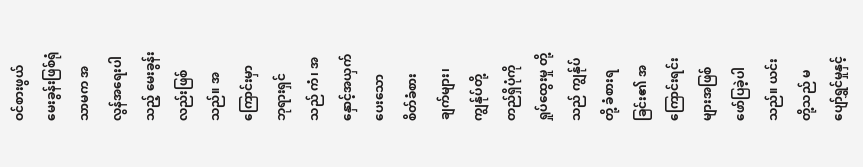ဝင်စားဖွယ် မေးခွန်းဖြစ်ရုံသာမက အလွန်အရေးပါသည့် မေးခွန်းလည်းဖြစ်သည်။ အကြောင်းမှာ ဘုရားရှင်သည် ကံ၊ အနှောင့်အယှက်ပေးသော စိတ်ခံစားချက်များ၊ ကျွန်ုပ်တို့တည်ရှိပုံကို ရှုပ်ထွေးမှု တို့သည် ကျွန်ုပ်တို့ ခံစားရခြင်း၏ အကြောင်းရင်းများအဖြစ် ဖော်ပြခဲ့ပါသည်။ ယင်းတို့သည် မပျော်ရွှင်မှုနှင့်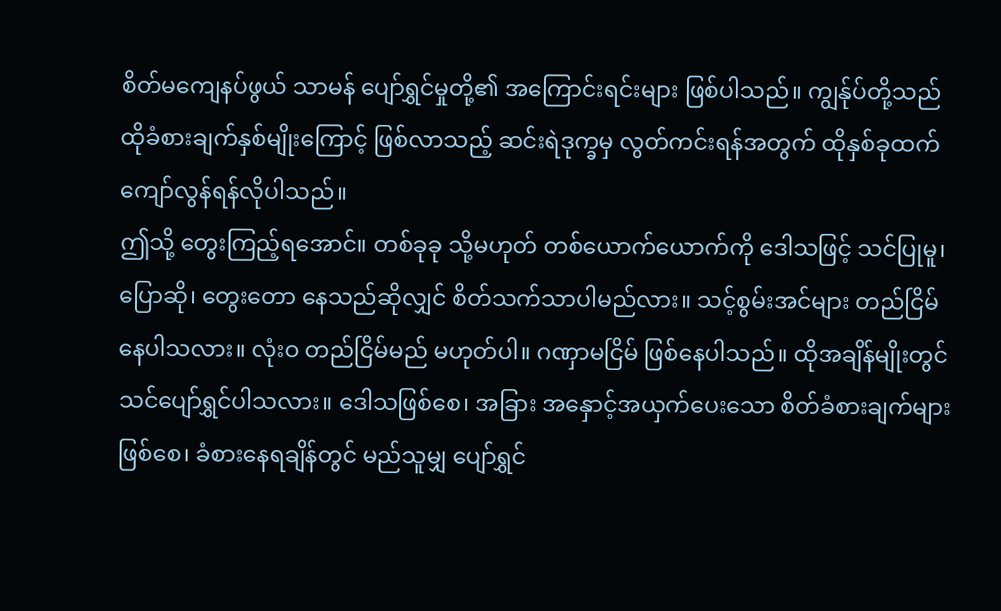စိတ်မကျေနပ်ဖွယ် သာမန် ပျော်ရွှင်မှုတို့၏ အကြောင်းရင်းများ ဖြစ်ပါသည်။ ကျွန်ုပ်တို့သည် ထိုခံစားချက်နှစ်မျိုးကြောင့် ဖြစ်လာသည့် ဆင်းရဲဒုက္ခမှ လွတ်ကင်းရန်အတွက် ထိုနှစ်ခုထက် ကျော်လွန်ရန်လိုပါသည်။
ဤသို့ တွေးကြည့်ရအောင်။ တစ်ခုခု သို့မဟုတ် တစ်ယောက်ယောက်ကို ဒေါသဖြင့် သင်ပြုမူ၊ ပြောဆို၊ တွေးတော နေသည်ဆိုလျှင် စိတ်သက်သာပါမည်လား။ သင့်စွမ်းအင်များ တည်ငြိမ်နေပါသလား။ လုံးဝ တည်ငြိမ်မည် မဟုတ်ပါ။ ဂဏှာမငြိမ် ဖြစ်နေပါသည်။ ထိုအချိန်မျိုးတွင် သင်ပျော်ရွှင်ပါသလား။ ဒေါသဖြစ်စေ၊ အခြား အနှောင့်အယှက်ပေးသော စိတ်ခံစားချက်များ ဖြစ်စေ၊ ခံစားနေရချိန်တွင် မည်သူမျှ ပျော်ရွှင်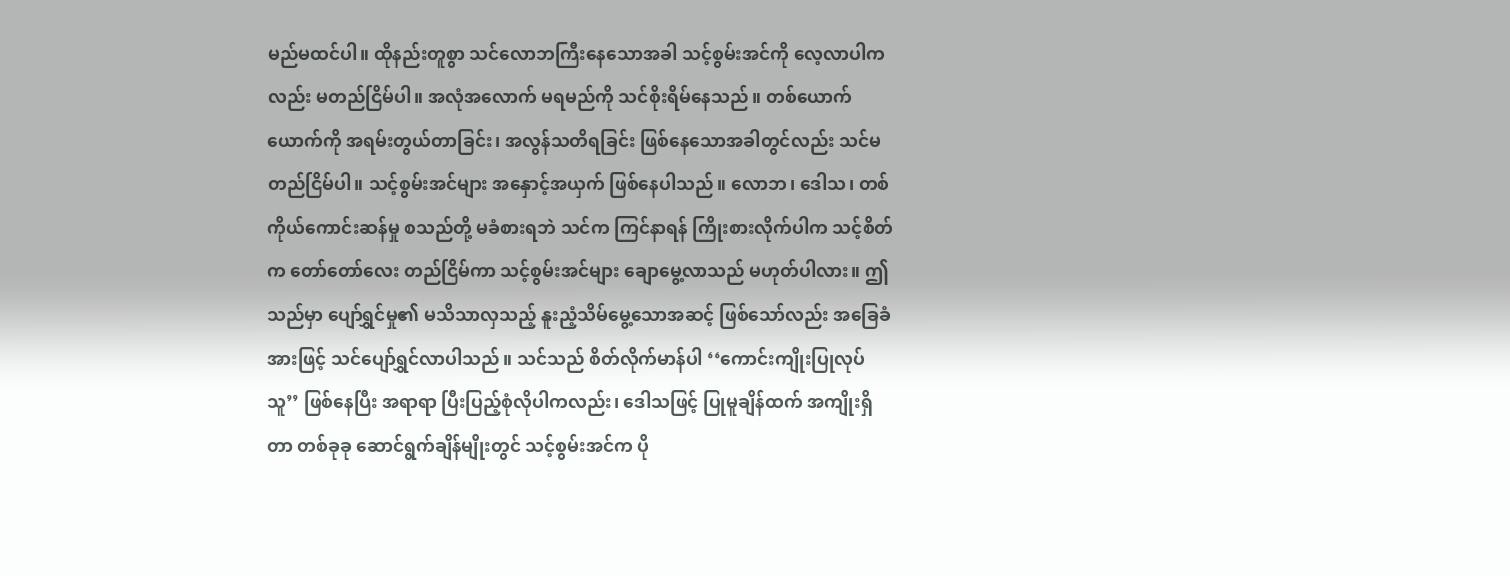မည်မထင်ပါ။ ထိုနည်းတူစွာ သင်လောဘကြီးနေသောအခါ သင့်စွမ်းအင်ကို လေ့လာပါကလည်း မတည်ငြိမ်ပါ။ အလုံအလောက် မရမည်ကို သင်စိုးရိမ်နေသည်။ တစ်ယောက်ယောက်ကို အရမ်းတွယ်တာခြင်း၊ အလွန်သတိရခြင်း ဖြစ်နေသောအခါတွင်လည်း သင်မတည်ငြိမ်ပါ။ သင့်စွမ်းအင်များ အနှောင့်အယှက် ဖြစ်နေပါသည်။ လောဘ၊ ဒေါသ၊ တစ်ကိုယ်ကောင်းဆန်မှု စသည်တို့ မခံစားရဘဲ သင်က ကြင်နာရန် ကြိုးစားလိုက်ပါက သင့်စိတ်က တော်တော်လေး တည်ငြိမ်ကာ သင့်စွမ်းအင်များ ချောမွေ့လာသည် မဟုတ်ပါလား။ ဤသည်မှာ ပျော်ရွှင်မှု၏ မသိသာလှသည့် နူးညံ့သိမ်မွေ့သောအဆင့် ဖြစ်သော်လည်း အခြေခံအားဖြင့် သင်ပျော်ရွှင်လာပါသည်။ သင်သည် စိတ်လိုက်မာန်ပါ ‘‘ကောင်းကျိုးပြုလုပ်သူ’’ ဖြစ်နေပြီး အရာရာ ပြီးပြည့်စုံလိုပါကလည်း၊ ဒေါသဖြင့် ပြုမူချိန်ထက် အကျိုးရှိတာ တစ်ခုခု ဆောင်ရွက်ချိန်မျိုးတွင် သင့်စွမ်းအင်က ပို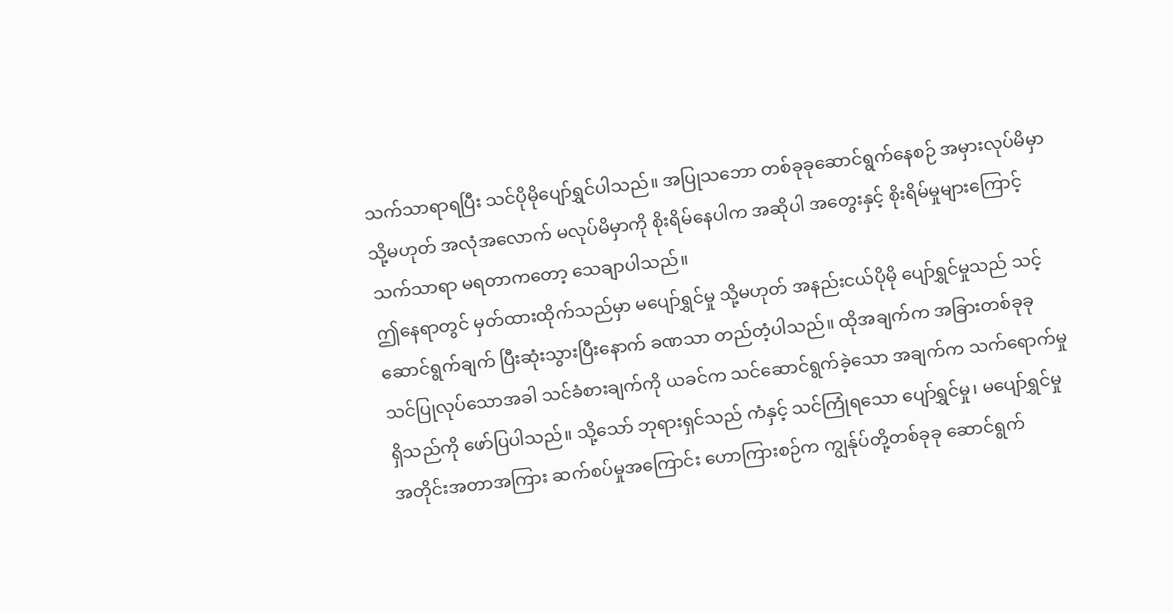သက်သာရာရပြီး သင်ပိုမိုပျော်ရွှင်ပါသည်။ အပြုသဘော တစ်ခုခုဆောင်ရွက်နေစဉ် အမှားလုပ်မိမှာ သို့မဟုတ် အလုံအလောက် မလုပ်မိမှာကို စိုးရိမ်နေပါက အဆိုပါ အတွေးနှင့် စိုးရိမ်မှုများကြောင့် သက်သာရာ မရတာကတော့ သေချာပါသည်။
ဤနေရာတွင် မှတ်ထားထိုက်သည်မှာ မပျော်ရွှင်မှု သို့မဟုတ် အနည်းငယ်ပိုမို ပျော်ရွှင်မှုသည် သင့်ဆောင်ရွက်ချက် ပြီးဆုံးသွားပြီးနောက် ခဏသာ တည်တံ့ပါသည်။ ထိုအချက်က အခြားတစ်ခုခု သင်ပြုလုပ်သောအခါ သင်ခံစားချက်ကို ယခင်က သင်ဆောင်ရွက်ခဲ့သော အချက်က သက်ရောက်မှု ရှိသည်ကို ဖော်ပြပါသည်။ သို့သော် ဘုရားရှင်သည် ကံနှင့် သင်ကြုံရသော ပျော်ရွှင်မှု၊ မပျော်ရွှင်မှု အတိုင်းအတာအကြား ဆက်စပ်မှုအကြောင်း ဟောကြားစဉ်က ကျွန်ုပ်တို့တစ်ခုခု ဆောင်ရွက်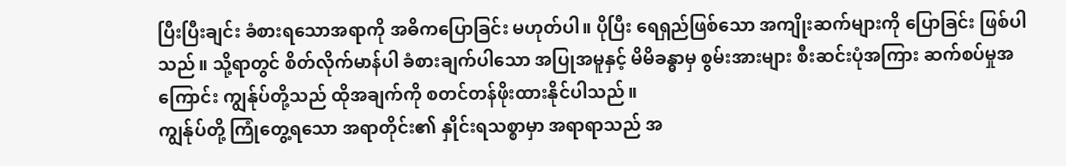ပြီးပြီးချင်း ခံစားရသောအရာကို အဓိကပြောခြင်း မဟုတ်ပါ။ ပိုပြီး ရေရှည်ဖြစ်သော အကျိုးဆက်များကို ပြောခြင်း ဖြစ်ပါသည်။ သို့ရာတွင် စိတ်လိုက်မာန်ပါ ခံစားချက်ပါသော အပြုအမူနှင့် မိမိခန္ဓာမှ စွမ်းအားများ စီးဆင်းပုံအကြား ဆက်စပ်မှုအကြောင်း ကျွန်ုပ်တို့သည် ထိုအချက်ကို စတင်တန်ဖိုးထားနိုင်ပါသည်။
ကျွန်ုပ်တို့ ကြုံတွေ့ရသော အရာတိုင်း၏ နှိုင်းရသစ္စာမှာ အရာရာသည် အ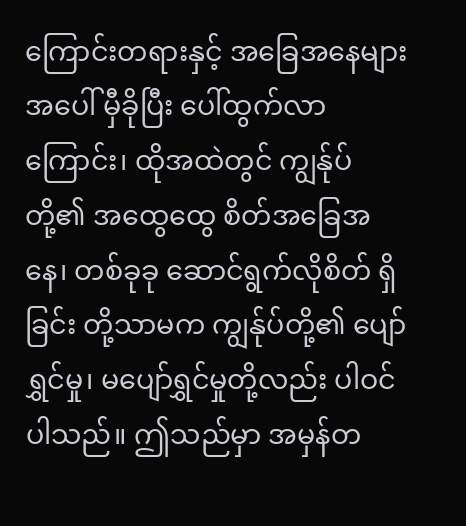ကြောင်းတရားနှင့် အခြေအနေများအပေါ် မှီခိုပြီး ပေါ်ထွက်လာကြောင်း၊ ထိုအထဲတွင် ကျွန်ုပ်တို့၏ အထွေထွေ စိတ်အခြေအနေ၊ တစ်ခုခု ဆောင်ရွက်လိုစိတ် ရှိခြင်း တို့သာမက ကျွန်ုပ်တို့၏ ပျော်ရွှင်မှု၊ မပျော်ရွှင်မှုတို့လည်း ပါဝင်ပါသည်။ ဤသည်မှာ အမှန်တ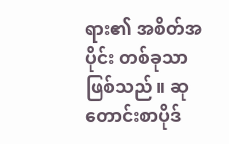ရား၏ အစိတ်အပိုင်း တစ်ခုသာ ဖြစ်သည်။ ဆုတောင်းစာပိုဒ်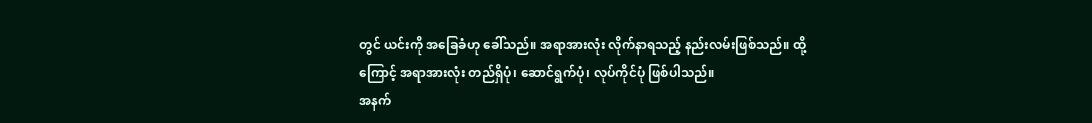တွင် ယင်းကို အခြေခံဟု ခေါ်သည်။ အရာအားလုံး လိုက်နာရသည့် နည်းလမ်းဖြစ်သည်။ ထို့ကြောင့် အရာအားလုံး တည်ရှိပုံ၊ ဆောင်ရွက်ပုံ၊ လုပ်ကိုင်ပုံ ဖြစ်ပါသည်။
အနက်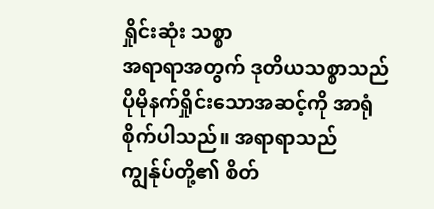ရှိုင်းဆုံး သစ္စာ
အရာရာအတွက် ဒုတိယသစ္စာသည် ပိုမိုနက်ရှိုင်းသောအဆင့်ကို အာရုံစိုက်ပါသည်။ အရာရာသည် ကျွန်ုပ်တို့၏ စိတ်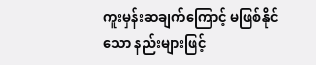ကူးမှန်းဆချက်ကြောင့် မဖြစ်နိုင်သော နည်းများဖြင့်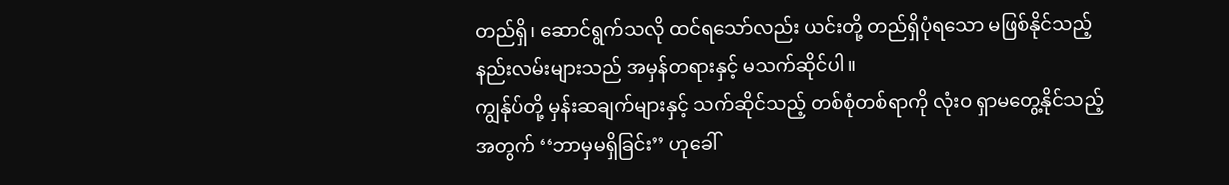တည်ရှိ၊ ဆောင်ရွက်သလို ထင်ရသော်လည်း ယင်းတို့ တည်ရှိပုံရသော မဖြစ်နိုင်သည့် နည်းလမ်းများသည် အမှန်တရားနှင့် မသက်ဆိုင်ပါ။
ကျွန်ုပ်တို့ မှန်းဆချက်များနှင့် သက်ဆိုင်သည့် တစ်စုံတစ်ရာကို လုံးဝ ရှာမတွေ့နိုင်သည့်အတွက် ‘‘ဘာမှမရှိခြင်း’’ ဟုခေါ်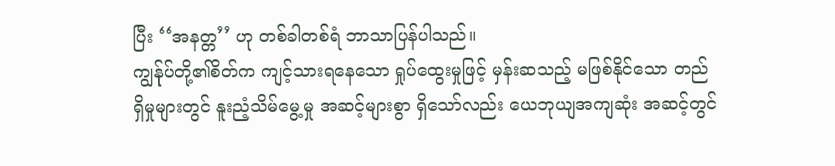ပြီး ‘‘အနတ္တ’’ ဟု တစ်ခါတစ်ရံ ဘာသာပြန်ပါသည်။
ကျွန်ုပ်တို့၏စိတ်က ကျင့်သားရနေသော ရှုပ်ထွေးမှုဖြင့် မှန်းဆသည့် မဖြစ်နိုင်သော တည်ရှိမှုများတွင် နူးညံ့သိမ်မွေ့မှု အဆင့်များစွာ ရှိသော်လည်း ယေဘုယျအကျဆုံး အဆင့်တွင်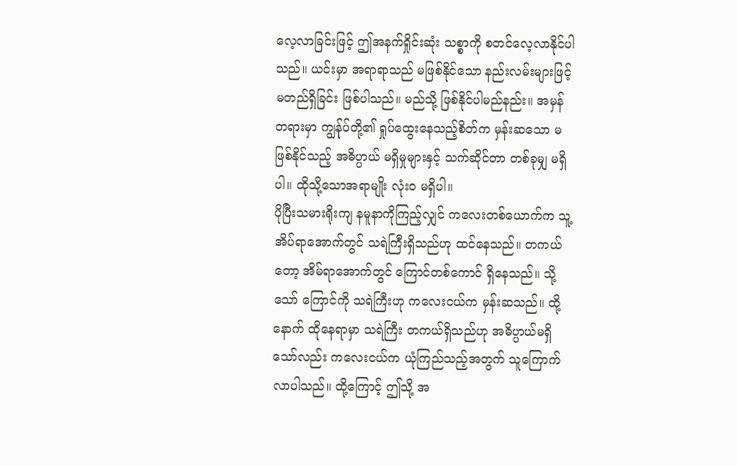လေ့လာခြင်းဖြင့် ဤအနက်ရှိုင်းဆုံး သစ္စာကို စတင်လေ့လာနိုင်ပါသည်။ ယင်းမှာ အရာရာသည် မဖြစ်နိုင်သော နည်းလမ်းများဖြင့် မတည်ရှိခြင်း ဖြစ်ပါသည်။ မည်သို့ ဖြစ်နိုင်ပါမည်နည်း။ အမှန်တရားမှာ ကျွန်ုပ်တို့၏ ရှုပ်ထွေးနေသည့်စိတ်က မှန်းဆသော မဖြစ်နိုင်သည့် အဓိပ္ပာယ် မရှိမှုများနှင့် သက်ဆိုင်တာ တစ်ခုမျှ မရှိပါ။ ထိုသို့သောအရာမျိုး လုံးဝ မရှိပါ။
ပိုပြီးသမားရိုးကျ နမူနာကိုကြည့်လျှင် ကလေးတစ်ယောက်က သူ့အိပ်ရာအောက်တွင် သရဲကြီးရှိသည်ဟု ထင်နေသည်။ တကယ်တော့ အိမ်ရာအောက်တွင် ကြောင်တစ်ကောင် ရှိနေသည်။ သို့သော် ကြောင်ကို သရဲကြီးဟု ကလေးငယ်က မှန်းဆသည်။ ထို့နောက် ထိုနေရာမှာ သရဲကြီး တကယ်ရှိသည်ဟု အဓိပ္ပာယ်မရှိသော်လည်း ကလေးငယ်က ယုံကြည်သည့်အတွက် သူကြောက်လာပါသည်။ ထို့ကြောင့် ဤသို့ အ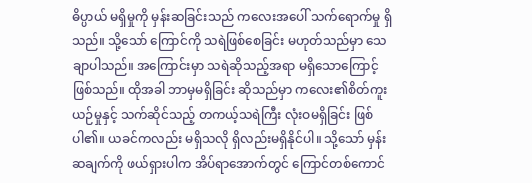ဓိပ္ပာယ် မရှိမှုကို မှန်းဆခြင်းသည် ကလေးအပေါ် သက်ရောက်မှု ရှိသည်။ သို့သော် ကြောင်ကို သရဲဖြစ်စေခြင်း မဟုတ်သည်မှာ သေချာပါသည်။ အကြောင်းမှာ သရဲဆိုသည့်အရာ မရှိသောကြောင့် ဖြစ်သည်။ ထိုအခါ ဘာမှမရှိခြင်း ဆိုသည်မှာ ကလေး၏စိတ်ကူးယဉ်မှုနှင့် သက်ဆိုင်သည့် တကယ့်သရဲကြီး လုံးဝမရှိခြင်း ဖြစ်ပါ၏။ ယခင်ကလည်း မရှိသလို ရှိလည်းမရှိနိုင်ပါ။ သို့သော် မှန်းဆချက်ကို ဖယ်ရှားပါက အိပ်ရာအောက်တွင် ကြောင်တစ်ကောင်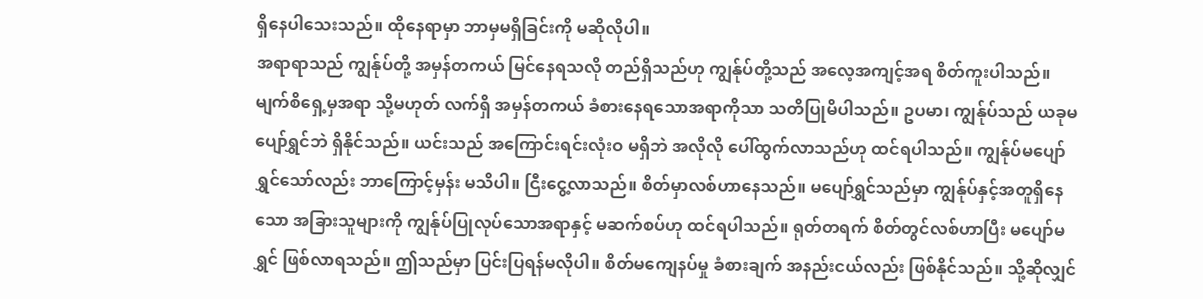ရှိနေပါသေးသည်။ ထိုနေရာမှာ ဘာမှမရှိခြင်းကို မဆိုလိုပါ။
အရာရာသည် ကျွန်ုပ်တို့ အမှန်တကယ် မြင်နေရသလို တည်ရှိသည်ဟု ကျွန်ုပ်တို့သည် အလေ့အကျင့်အရ စိတ်ကူးပါသည်။ မျက်စိရှေ့မှအရာ သို့မဟုတ် လက်ရှိ အမှန်တကယ် ခံစားနေရသောအရာကိုသာ သတိပြုမိပါသည်။ ဥပမာ၊ ကျွန်ုပ်သည် ယခုမပျော်ရွှင်ဘဲ ရှိနိုင်သည်။ ယင်းသည် အကြောင်းရင်းလုံးဝ မရှိဘဲ အလိုလို ပေါ်ထွက်လာသည်ဟု ထင်ရပါသည်။ ကျွန်ုပ်မပျော်ရွှင်သော်လည်း ဘာကြောင့်မှန်း မသိပါ။ ငြီးငွေ့လာသည်။ စိတ်မှာလစ်ဟာနေသည်။ မပျော်ရွှင်သည်မှာ ကျွန်ုပ်နှင့်အတူရှိနေသော အခြားသူများကို ကျွန်ုပ်ပြုလုပ်သောအရာနှင့် မဆက်စပ်ဟု ထင်ရပါသည်။ ရုတ်တရက် စိတ်တွင်လစ်ဟာပြီး မပျော်မရွှင် ဖြစ်လာရသည်။ ဤသည်မှာ ပြင်းပြရန်မလိုပါ။ စိတ်မကျေနပ်မှု ခံစားချက် အနည်းငယ်လည်း ဖြစ်နိုင်သည်။ သို့ဆိုလျှင်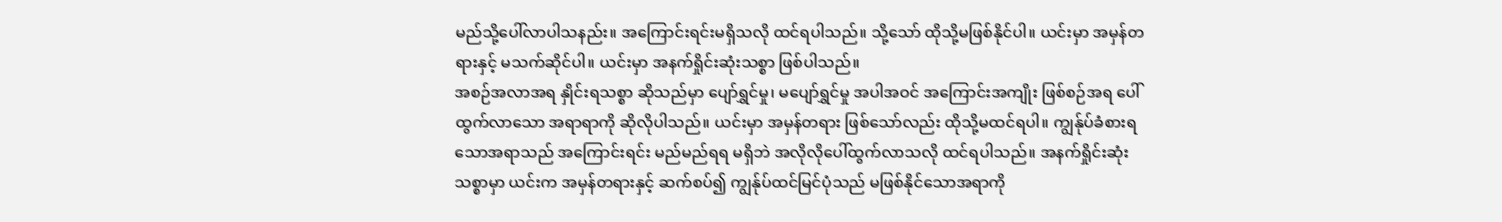မည်သို့ပေါ်လာပါသနည်း။ အကြောင်းရင်းမရှိသလို ထင်ရပါသည်။ သို့သော် ထိုသို့မဖြစ်နိုင်ပါ။ ယင်းမှာ အမှန်တရားနှင့် မသက်ဆိုင်ပါ။ ယင်းမှာ အနက်ရှိုင်းဆုံးသစ္စာ ဖြစ်ပါသည်။
အစဉ်အလာအရ နှိုင်းရသစ္စာ ဆိုသည်မှာ ပျော်ရွှင်မှု၊ မပျော်ရွှင်မှု အပါအဝင် အကြောင်းအကျိုး ဖြစ်စဉ်အရ ပေါ်ထွက်လာသော အရာရာကို ဆိုလိုပါသည်။ ယင်းမှာ အမှန်တရား ဖြစ်သော်လည်း ထိုသို့မထင်ရပါ။ ကျွန်ုပ်ခံစားရသောအရာသည် အကြောင်းရင်း မည်မည်ရရ မရှိဘဲ အလိုလိုပေါ်ထွက်လာသလို ထင်ရပါသည်။ အနက်ရှိုင်းဆုံး သစ္စာမှာ ယင်းက အမှန်တရားနှင့် ဆက်စပ်၍ ကျွန်ုပ်ထင်မြင်ပုံသည် မဖြစ်နိုင်သောအရာကို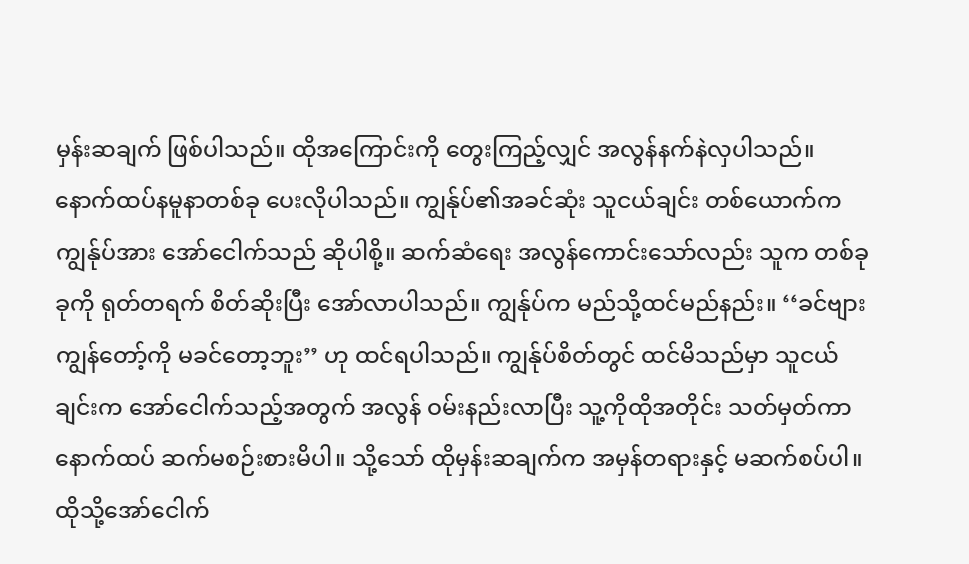မှန်းဆချက် ဖြစ်ပါသည်။ ထိုအကြောင်းကို တွေးကြည့်လျှင် အလွန်နက်နဲလှပါသည်။
နောက်ထပ်နမူနာတစ်ခု ပေးလိုပါသည်။ ကျွန်ုပ်၏အခင်ဆုံး သူငယ်ချင်း တစ်ယောက်က ကျွန်ုပ်အား အော်ငေါက်သည် ဆိုပါစို့။ ဆက်ဆံရေး အလွန်ကောင်းသော်လည်း သူက တစ်ခုခုကို ရုတ်တရက် စိတ်ဆိုးပြီး အော်လာပါသည်။ ကျွန်ုပ်က မည်သို့ထင်မည်နည်း။ ‘‘ခင်ဗျား ကျွန်တော့်ကို မခင်တော့ဘူး’’ ဟု ထင်ရပါသည်။ ကျွန်ုပ်စိတ်တွင် ထင်မိသည်မှာ သူငယ်ချင်းက အော်ငေါက်သည့်အတွက် အလွန် ဝမ်းနည်းလာပြီး သူ့ကိုထိုအတိုင်း သတ်မှတ်ကာ နောက်ထပ် ဆက်မစဉ်းစားမိပါ။ သို့သော် ထိုမှန်းဆချက်က အမှန်တရားနှင့် မဆက်စပ်ပါ။ ထိုသို့အော်ငေါက်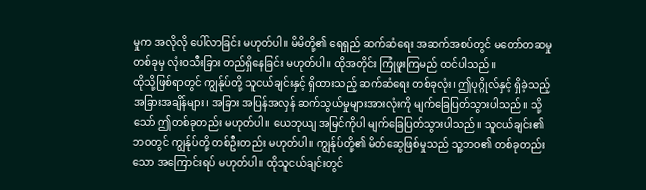မှုက အလိုလို ပေါ်လာခြင်း မဟုတ်ပါ။ မိမိတို့၏ ရေရှည် ဆက်ဆံရေး အဆက်အစပ်တွင် မတော်တဆမှု တစ်ခုမှ လုံးဝသီးခြား တည်ရှိနေခြင်း မဟုတ်ပါ။ ထိုအတိုင်း ကြုံဖူးကြမည် ထင်ပါသည်။
ထိုသို့ဖြစ်ရာတွင် ကျွန်ုပ်တို့ သူငယ်ချင်းနှင့် ရှိထားသည့် ဆက်ဆံရေး တစ်ခုလုံး၊ ဤပုဂ္ဂိုလ်နှင့် ရှိခဲ့သည့် အခြားအချိန်များ၊ အခြား အပြန်အလှန် ဆက်သွယ်မှုများအားလုံးကို မျက်ခြေပြတ်သွားပါသည်။ သို့သော် ဤတစ်ခုတည်း မဟုတ်ပါ။ ယေဘုယျ အမြင်ကိုပါ မျက်ခြေပြတ်သွားပါသည်။ သူငယ်ချင်း၏ ဘဝတွင် ကျွန်ုပ်တို့ တစ်ဦးတည်း မဟုတ်ပါ။ ကျွန်ုပ်တို့၏ မိတ်ဆွေဖြစ်မှုသည် သူ့ဘဝ၏ တစ်ခုတည်းသော အကြောင်းရပ် မဟုတ်ပါ။ ထိုသူငယ်ချင်းတွင်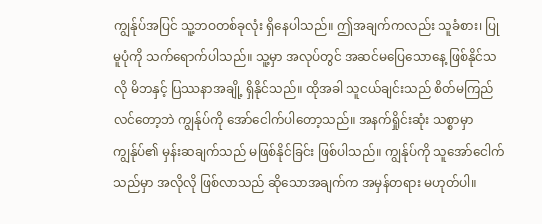ကျွန်ုပ်အပြင် သူ့ဘဝတစ်ခုလုံး ရှိနေပါသည်။ ဤအချက်ကလည်း သူခံစား၊ ပြုမူပုံကို သက်ရောက်ပါသည်။ သူ့မှာ အလုပ်တွင် အဆင်မပြေသောနေ့ ဖြစ်နိုင်သလို မိဘနှင့် ပြဿနာအချို့ ရှိနိုင်သည်။ ထိုအခါ သူငယ်ချင်းသည် စိတ်မကြည်လင်တော့ဘဲ ကျွန်ုပ်ကို အော်ငေါက်ပါတော့သည်။ အနက်ရှိုင်းဆုံး သစ္စာမှာ ကျွန်ုပ်၏ မှန်းဆချက်သည် မဖြစ်နိုင်ခြင်း ဖြစ်ပါသည်။ ကျွန်ုပ်ကို သူအော်ငေါက်သည်မှာ အလိုလို ဖြစ်လာသည် ဆိုသောအချက်က အမှန်တရား မဟုတ်ပါ။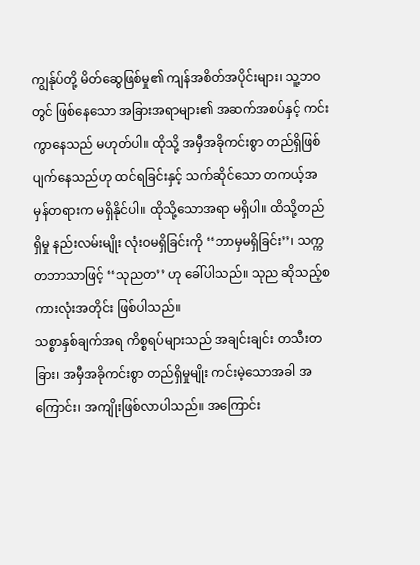ကျွန်ုပ်တို့ မိတ်ဆွေဖြစ်မှု၏ ကျန်အစိတ်အပိုင်းများ၊ သူ့ဘဝတွင် ဖြစ်နေသော အခြားအရာများ၏ အဆက်အစပ်နှင့် ကင်းကွာနေသည် မဟုတ်ပါ။ ထိုသို့ အမှီအခိုကင်းစွာ တည်ရှိဖြစ်ပျက်နေသည်ဟု ထင်ရခြင်းနှင့် သက်ဆိုင်သော တကယ့်အမှန်တရားက မရှိနိုင်ပါ။ ထိုသို့သောအရာ မရှိပါ။ ထိသို့တည်ရှိမှု နည်းလမ်းမျိုး လုံးဝမရှိခြင်းကို ‘‘ဘာမှမရှိခြင်း’’၊ သက္ကတဘာသာဖြင့် ‘‘သုညတ’’ ဟု ခေါ်ပါသည်။ သုည ဆိုသည့်စကားလုံးအတိုင်း ဖြစ်ပါသည်။
သစ္စာနှစ်ချက်အရ ကိစ္စရပ်များသည် အချင်းချင်း တသီးတခြား၊ အမှီအခိုကင်းစွာ တည်ရှိမှုမျိုး ကင်းမဲ့သောအခါ အကြောင်း၊ အကျိုးဖြစ်လာပါသည်။ အကြောင်း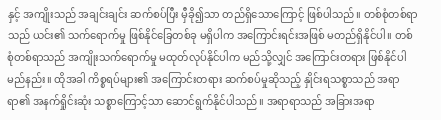နှင့် အကျိုးသည် အချင်းချင်း ဆက်စပ်ပြီး မှီခို၍သာ တည်ရှိသောကြောင့် ဖြစ်ပါသည်။ တစ်စုံတစ်ရာသည် ယင်း၏ သက်ရောက်မှု ဖြစ်နိုင်ခြေတစ်ခု မရှိပါက အကြောင်းရင်းအဖြစ် မတည်ရှိနိုင်ပါ။ တစ်စုံတစ်ရာသည် အကျိုးသက်ရောက်မှု မထုတ်လုပ်နိုင်ပါက မည်သို့လျှင် အကြောင်းတရား ဖြစ်နိုင်ပါမည်နည်း။ ထိုအခါ ကိစ္စရပ်များ၏ အကြောင်းတရား ဆက်စပ်မှုဆိုသည့် နှိုင်းရသစ္စာသည် အရာရာ၏ အနက်ရှိုင်းဆုံး သစ္စာကြောင့်သာ ဆောင်ရွက်နိုင်ပါသည်။ အရာရာသည် အခြားအရာ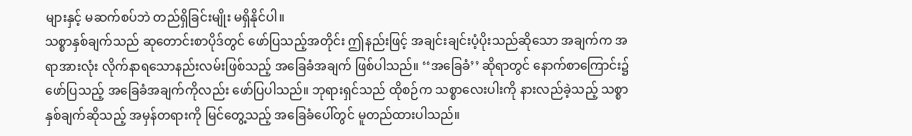များနှင့် မဆက်စပ်ဘဲ တည်ရှိခြင်းမျိုး မရှိနိုင်ပါ။
သစ္စာနှစ်ချက်သည် ဆုတောင်းစာပိုဒ်တွင် ဖော်ပြသည့်အတိုင်း ဤနည်းဖြင့် အချင်းချင်းပံ့ပိုးသည်ဆိုသော အချက်က အရာအားလုံး လိုက်နာရသောနည်းလမ်းဖြစ်သည့် အခြေခံအချက် ဖြစ်ပါသည်။ ‘‘အခြေခံ’’ ဆိုရာတွင် နောက်စာကြောင်း၌ ဖော်ပြသည့် အခြေခံအချက်ကိုလည်း ဖော်ပြပါသည်။ ဘုရားရှင်သည် ထိုစဉ်က သစ္စာလေးပါးကို နားလည်ခဲ့သည့် သစ္စာနှစ်ချက်ဆိုသည့် အမှန်တရားကို မြင်တွေ့သည့် အခြေခံပေါ်တွင် မူတည်ထားပါသည်။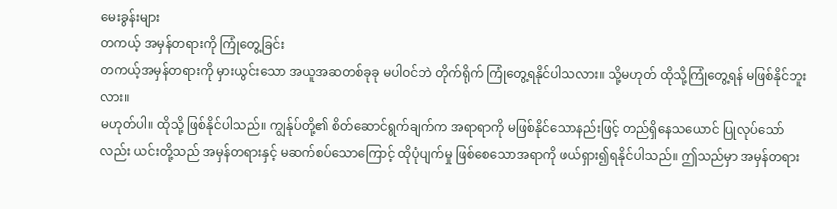မေးခွန်းများ
တကယ့် အမှန်တရားကို ကြုံတွေ့ခြင်း
တကယ့်အမှန်တရားကို မှားယွင်းသော အယူအဆတစ်ခုခု မပါဝင်ဘဲ တိုက်ရိုက် ကြုံတွေ့ရနိုင်ပါသလား။ သို့မဟုတ် ထိုသို့ကြုံတွေ့ရန် မဖြစ်နိုင်ဘူးလား။
မဟုတ်ပါ။ ထိုသို့ ဖြစ်နိုင်ပါသည်။ ကျွန်ုပ်တို့၏ စိတ်ဆောင်ရွက်ချက်က အရာရာကို မဖြစ်နိုင်သောနည်းဖြင့် တည်ရှိနေသယောင် ပြုလုပ်သော်လည်း ယင်းတို့သည် အမှန်တရားနှင့် မဆက်စပ်သောကြောင့် ထိုပုံပျက်မှု ဖြစ်စေသောအရာကို ဖယ်ရှား၍ရနိုင်ပါသည်။ ဤသည်မှာ အမှန်တရား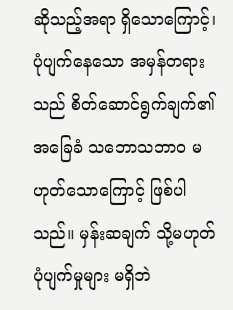ဆိုသည့်အရာ ရှိသောကြောင့်၊ ပုံပျက်နေသော အမှန်တရားသည် စိတ်ဆောင်ရွက်ချက်၏ အခြေခံ သဘောသဘာဝ မဟုတ်သောကြောင့် ဖြစ်ပါသည်။ မှန်းဆချက် သို့မဟုတ် ပုံပျက်မှုများ မရှိဘဲ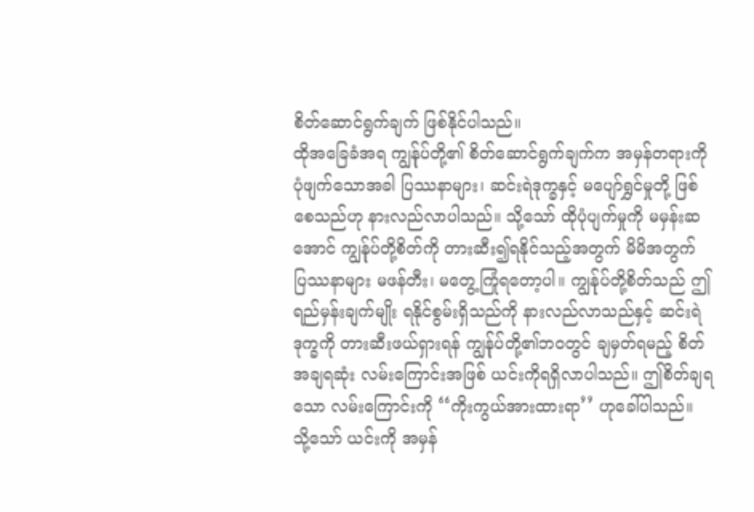စိတ်ဆောင်ရွက်ချက် ဖြစ်နိုင်ပါသည်။
ထိုအခြေခံအရ ကျွန်ုပ်တို့၏ စိတ်ဆောင်ရွက်ချက်က အမှန်တရားကို ပုံဖျက်သောအခါ ပြဿနာများ၊ ဆင်းရဲဒုက္ခနှင့် မပျော်ရွှင်မှုတို့ ဖြစ်စေသည်ဟု နားလည်လာပါသည်။ သို့သော် ထိုပုံပျက်မှုကို မမှန်းဆအောင် ကျွန်ုပ်တို့စိတ်ကို တားဆီး၍ရနိုင်သည့်အတွက် မိမိအတွက် ပြဿနာများ မဖန်တီး၊ မတွေ့ကြုံရတော့ပါ။ ကျွန်ုပ်တို့စိတ်သည် ဤရည်မှန်းချက်မျိုး ရနိုင်စွမ်းရှိသည်ကို နားလည်လာသည်နှင့် ဆင်းရဲဒုက္ခကို တားဆီးဖယ်ရှားရန် ကျွန်ုပ်တို့၏ဘဝတွင် ချမှတ်ရမည့် စိတ်အချရဆုံး လမ်းကြောင်းအဖြစ် ယင်းကိုရရှိလာပါသည်။ ဤစိတ်ချရသော လမ်းကြောင်းကို ‘‘ကိုးကွယ်အားထားရာ’’ ဟုခေါ်ပါသည်။ သို့သော် ယင်းကို အမှန်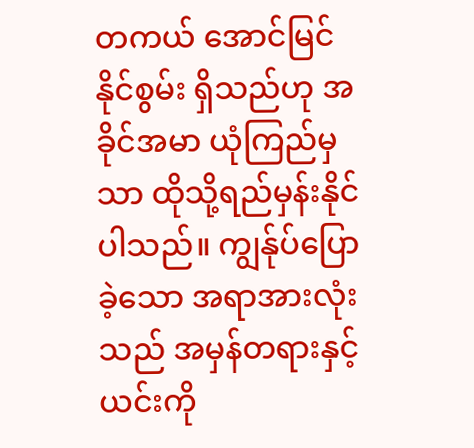တကယ် အောင်မြင်နိုင်စွမ်း ရှိသည်ဟု အခိုင်အမာ ယုံကြည်မှသာ ထိုသို့ရည်မှန်းနိုင်ပါသည်။ ကျွန်ုပ်ပြောခဲ့သော အရာအားလုံးသည် အမှန်တရားနှင့် ယင်းကို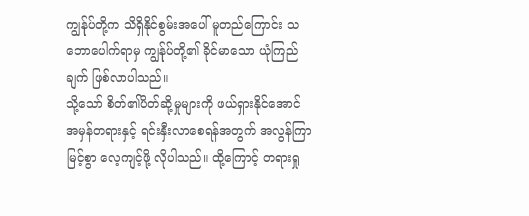ကျွန်ုပ်တို့က သိရှိနိုင်စွမ်းအပေါ် မူတည်ကြောင်း သဘောပေါက်ရာမှ ကျွန်ုပ်တို့၏ ခိုင်မာသော ယုံကြည်ချက် ဖြစ်လာပါသည်။
သို့သော် စိတ်၏ပိတ်ဆို့မှုများကို ဖယ်ရှားနိုင်အောင် အမှန်တရားနှင့် ရင်းနှီးလာစေရန်အတွက် အလွန်ကြာမြင့်စွာ လေ့ကျင့်ဖို့ လိုပါသည်။ ထို့ကြောင့် တရားရှု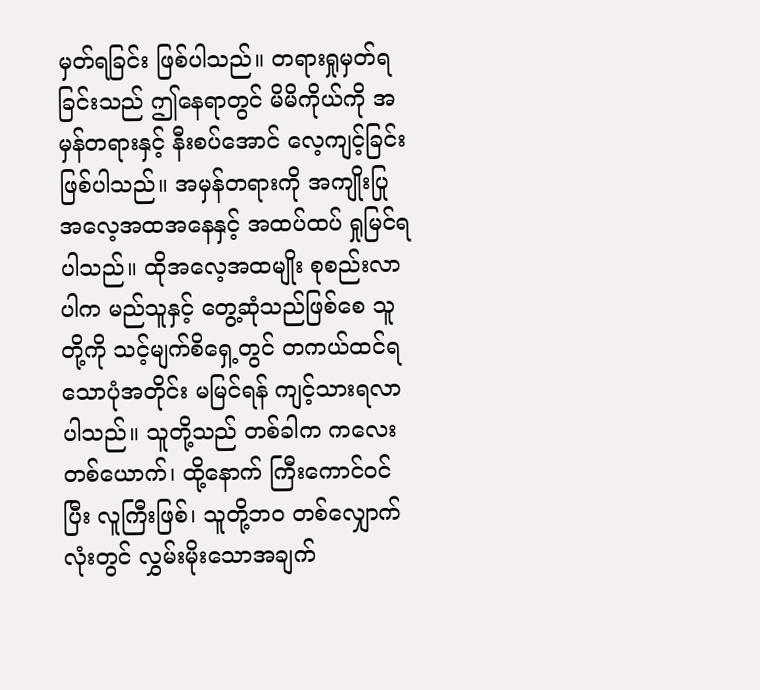မှတ်ရခြင်း ဖြစ်ပါသည်။ တရားရှုမှတ်ရခြင်းသည် ဤနေရာတွင် မိမိကိုယ်ကို အမှန်တရားနှင့် နီးစပ်အောင် လေ့ကျင့်ခြင်း ဖြစ်ပါသည်။ အမှန်တရားကို အကျိုးပြုအလေ့အထအနေနှင့် အထပ်ထပ် ရှုမြင်ရပါသည်။ ထိုအလေ့အထမျိုး စုစည်းလာပါက မည်သူနှင့် တွေ့ဆုံသည်ဖြစ်စေ သူတို့ကို သင့်မျက်စိရှေ့တွင် တကယ်ထင်ရသောပုံအတိုင်း မမြင်ရန် ကျင့်သားရလာပါသည်။ သူတို့သည် တစ်ခါက ကလေးတစ်ယောက်၊ ထို့နောက် ကြီးကောင်ဝင်ပြီး လူကြီးဖြစ်၊ သူတို့ဘဝ တစ်လျှောက်လုံးတွင် လွှမ်းမိုးသောအချက်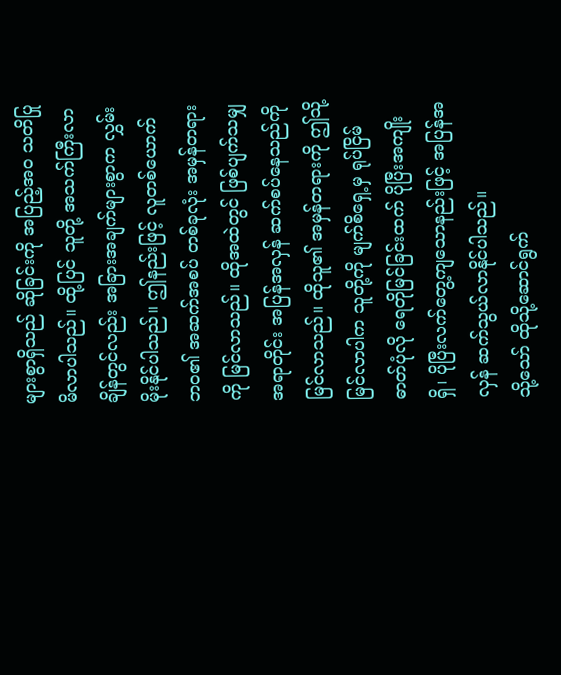များစွာရှိသည် ဆိုခြင်းကို အပြည့်အဝ သတိပြုမိလာပါသည်။ ထို့ပြင် သူတို့ အသက်ကြီးလာချိန်တွင်လည်း အခြားအချက်များစွာက လွှမ်းမိုးနိုင်ပါသည်။ ဤနည်းဖြင့် လူတစ်ယောက်ဘဝ၏ အဆက်အစပ် တစ်ခုလုံး အမှန်တရားကို မြင်လာသည်။ ထိုအထဲတွင် ဖြစ်ပျက်သမျှ အရာတိုင်း အပြန်အလှန် ဆက်စပ်နေသည်ကို မြင်လာသည်။ ထိုသူ၏ အမှန်တရားကို ဤသို့မြင်လာပါက သူတို့ကို မျက်စိရှေ့မှ ရုပ်ငြိမ်ဓာတ်ပုံလို ရေတိုမြင်ခြင်းထက် ပိုပြီးအကျိုးရှိ၊ ပိုပြီးလက်တွေ့ကျသောနည်းဖြင့် အပြန်အလှန် ဆက်သွယ်လာနိုင်ပါသည်။
သို့သော် ထိုသို့ဆောင်ရွက်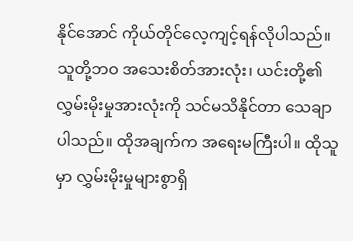နိုင်အောင် ကိုယ်တိုင်လေ့ကျင့်ရန်လိုပါသည်။ သူတို့ဘဝ အသေးစိတ်အားလုံး၊ ယင်းတို့၏ လွှမ်းမိုးမှုအားလုံးကို သင်မသိနိုင်တာ သေချာပါသည်။ ထိုအချက်က အရေးမကြီးပါ။ ထိုသူမှာ လွှမ်းမိုးမှုများစွာရှိ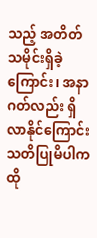သည့် အတိတ်သမိုင်းရှိခဲ့ကြောင်း၊ အနာဂတ်လည်း ရှိလာနိုင်ကြောင်း သတိပြုမိပါက ထို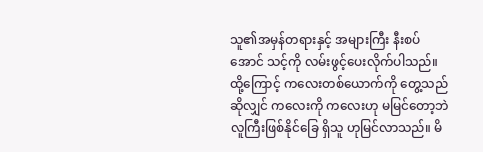သူ၏အမှန်တရားနှင့် အများကြီး နီးစပ်အောင် သင့်ကို လမ်းဖွင့်ပေးလိုက်ပါသည်။ ထို့ကြောင့် ကလေးတစ်ယောက်ကို တွေ့သည်ဆိုလျှင် ကလေးကို ကလေးဟု မမြင်တော့ဘဲ လူကြီးဖြစ်နိုင်ခြေ ရှိသူ ဟုမြင်လာသည်။ မိ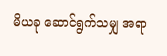မိယခု ဆောင်ရွက်သမျှ အရာ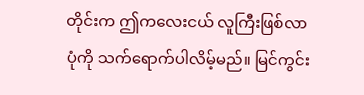တိုင်းက ဤကလေးငယ် လူကြီးဖြစ်လာပုံကို သက်ရောက်ပါလိမ့်မည်။ မြင်ကွင်း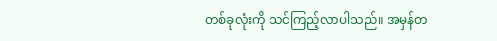တစ်ခုလုံးကို သင်ကြည့်လာပါသည်။ အမှန်တ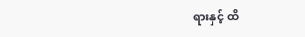ရားနှင့် ထိ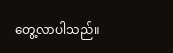တွေ့လာပါသည်။